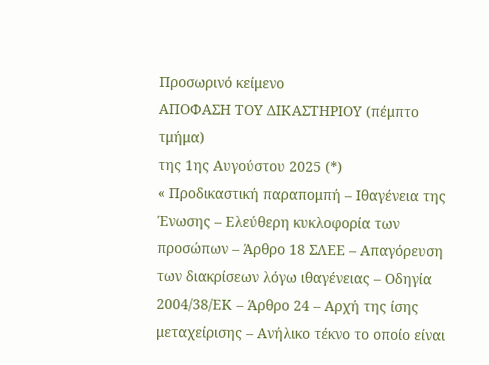Προσωρινό κείμενο
ΑΠΟΦΑΣΗ ΤΟΥ ΔΙΚΑΣΤΗΡΙΟΥ (πέμπτο τμήμα)
της 1ης Αυγούστου 2025 (*)
« Προδικαστική παραπομπή – Ιθαγένεια της Ένωσης – Ελεύθερη κυκλοφορία των προσώπων – Άρθρο 18 ΣΛΕΕ – Απαγόρευση των διακρίσεων λόγω ιθαγένειας – Οδηγία 2004/38/ΕΚ – Άρθρο 24 – Αρχή της ίσης μεταχείρισης – Ανήλικο τέκνο το οποίο είναι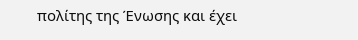πολίτης της Ένωσης και έχει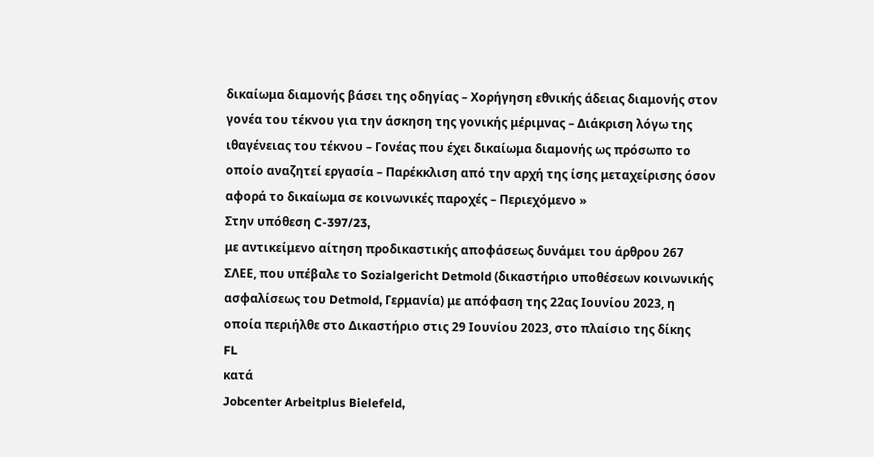δικαίωμα διαμονής βάσει της οδηγίας – Χορήγηση εθνικής άδειας διαμονής στον γονέα του τέκνου για την άσκηση της γονικής μέριμνας – Διάκριση λόγω της ιθαγένειας του τέκνου – Γονέας που έχει δικαίωμα διαμονής ως πρόσωπο το οποίο αναζητεί εργασία – Παρέκκλιση από την αρχή της ίσης μεταχείρισης όσον αφορά το δικαίωμα σε κοινωνικές παροχές – Περιεχόμενο »
Στην υπόθεση C-397/23,
με αντικείμενο αίτηση προδικαστικής αποφάσεως δυνάμει του άρθρου 267 ΣΛΕΕ, που υπέβαλε το Sozialgericht Detmold (δικαστήριο υποθέσεων κοινωνικής ασφαλίσεως του Detmold, Γερμανία) με απόφαση της 22ας Ιουνίου 2023, η οποία περιήλθε στο Δικαστήριο στις 29 Ιουνίου 2023, στο πλαίσιο της δίκης
FL
κατά
Jobcenter Arbeitplus Bielefeld,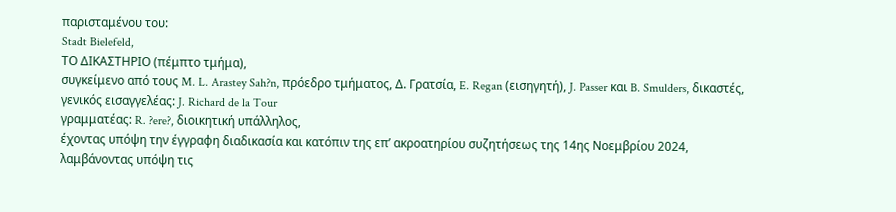παρισταμένου του:
Stadt Bielefeld,
ΤΟ ΔΙΚΑΣΤΗΡΙΟ (πέμπτο τμήμα),
συγκείμενο από τους M. L. Arastey Sah?n, πρόεδρο τμήματος, Δ. Γρατσία, E. Regan (εισηγητή), J. Passer και B. Smulders, δικαστές,
γενικός εισαγγελέας: J. Richard de la Tour
γραμματέας: R. ?ere?, διοικητική υπάλληλος,
έχοντας υπόψη την έγγραφη διαδικασία και κατόπιν της επ’ ακροατηρίου συζητήσεως της 14ης Νοεμβρίου 2024,
λαμβάνοντας υπόψη τις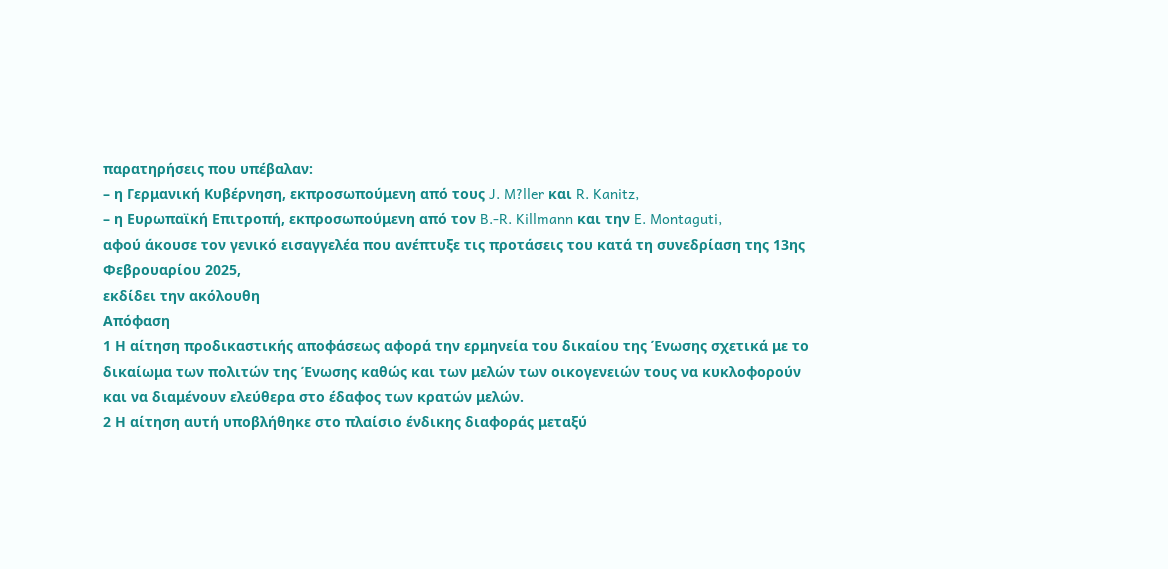παρατηρήσεις που υπέβαλαν:
– η Γερμανική Κυβέρνηση, εκπροσωπούμενη από τους J. M?ller και R. Kanitz,
– η Ευρωπαϊκή Επιτροπή, εκπροσωπούμενη από τον B.-R. Killmann και την E. Montaguti,
αφού άκουσε τον γενικό εισαγγελέα που ανέπτυξε τις προτάσεις του κατά τη συνεδρίαση της 13ης Φεβρουαρίου 2025,
εκδίδει την ακόλουθη
Απόφαση
1 Η αίτηση προδικαστικής αποφάσεως αφορά την ερμηνεία του δικαίου της Ένωσης σχετικά με το δικαίωμα των πολιτών της Ένωσης καθώς και των μελών των οικογενειών τους να κυκλοφορούν και να διαμένουν ελεύθερα στο έδαφος των κρατών μελών.
2 Η αίτηση αυτή υποβλήθηκε στο πλαίσιο ένδικης διαφοράς μεταξύ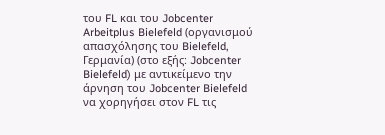του FL και του Jobcenter Arbeitplus Bielefeld (οργανισμού απασχόλησης του Bielefeld, Γερμανία) (στο εξής: Jobcenter Bielefeld) με αντικείμενο την άρνηση του Jobcenter Bielefeld να χορηγήσει στον FL τις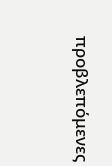προβλεπόμενες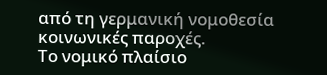από τη γερμανική νομοθεσία κοινωνικές παροχές.
Το νομικό πλαίσιο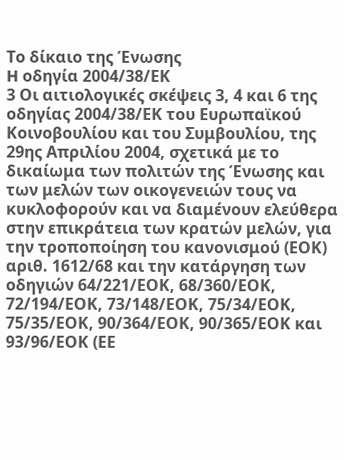Το δίκαιο της Ένωσης
H οδηγία 2004/38/ΕΚ
3 Οι αιτιολογικές σκέψεις 3, 4 και 6 της οδηγίας 2004/38/ΕΚ του Ευρωπαϊκού Κοινοβουλίου και του Συμβουλίου, της 29ης Απριλίου 2004, σχετικά με το δικαίωμα των πολιτών της Ένωσης και των μελών των οικογενειών τους να κυκλοφορούν και να διαμένουν ελεύθερα στην επικράτεια των κρατών μελών, για την τροποποίηση του κανονισμού (ΕΟΚ) αριθ. 1612/68 και την κατάργηση των οδηγιών 64/221/ΕΟΚ, 68/360/ΕΟΚ, 72/194/ΕΟΚ, 73/148/ΕΟΚ, 75/34/ΕΟΚ, 75/35/ΕΟΚ, 90/364/ΕΟΚ, 90/365/ΕΟΚ και 93/96/ΕΟΚ (ΕΕ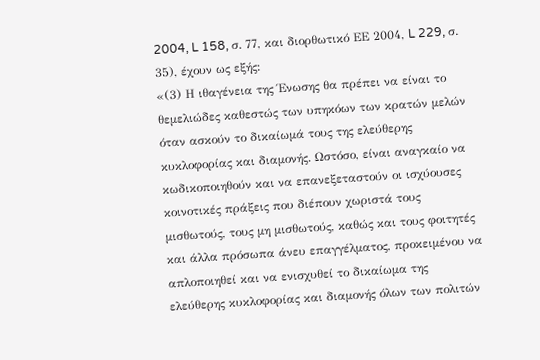2004, L 158, σ. 77, και διορθωτικό ΕΕ 2004, L 229, σ. 35), έχουν ως εξής:
«(3) Η ιθαγένεια της Ένωσης θα πρέπει να είναι το θεμελιώδες καθεστώς των υπηκόων των κρατών μελών όταν ασκούν το δικαίωμά τους της ελεύθερης κυκλοφορίας και διαμονής. Ωστόσο, είναι αναγκαίο να κωδικοποιηθούν και να επανεξεταστούν οι ισχύουσες κοινοτικές πράξεις που διέπουν χωριστά τους μισθωτούς, τους μη μισθωτούς, καθώς και τους φοιτητές και άλλα πρόσωπα άνευ επαγγέλματος, προκειμένου να απλοποιηθεί και να ενισχυθεί το δικαίωμα της ελεύθερης κυκλοφορίας και διαμονής όλων των πολιτών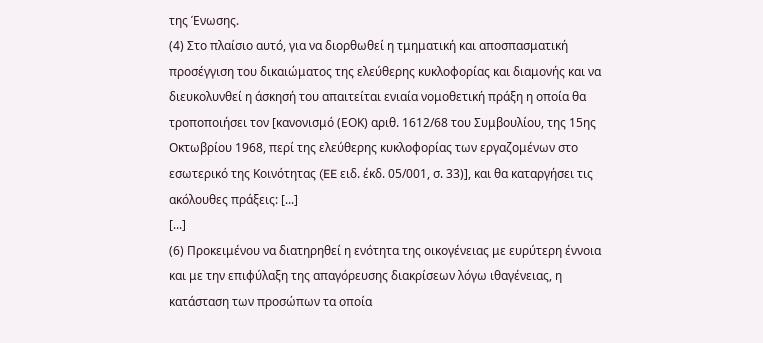της Ένωσης.
(4) Στο πλαίσιο αυτό, για να διορθωθεί η τμηματική και αποσπασματική προσέγγιση του δικαιώματος της ελεύθερης κυκλοφορίας και διαμονής και να διευκολυνθεί η άσκησή του απαιτείται ενιαία νομοθετική πράξη η οποία θα τροποποιήσει τον [κανονισμό (ΕΟΚ) αριθ. 1612/68 του Συμβουλίου, της 15ης Οκτωβρίου 1968, περί της ελεύθερης κυκλοφορίας των εργαζομένων στο εσωτερικό της Κοινότητας (EE ειδ. έκδ. 05/001, σ. 33)], και θα καταργήσει τις ακόλουθες πράξεις: [...]
[...]
(6) Προκειμένου να διατηρηθεί η ενότητα της οικογένειας με ευρύτερη έννοια και με την επιφύλαξη της απαγόρευσης διακρίσεων λόγω ιθαγένειας, η κατάσταση των προσώπων τα οποία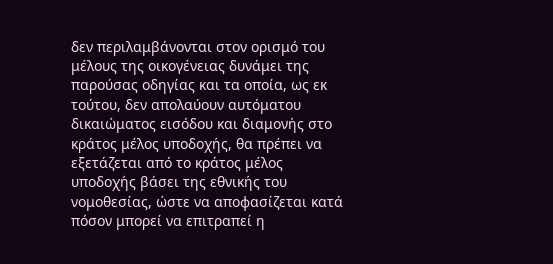δεν περιλαμβάνονται στον ορισμό του μέλους της οικογένειας δυνάμει της παρούσας οδηγίας και τα οποία, ως εκ τούτου, δεν απολαύουν αυτόματου δικαιώματος εισόδου και διαμονής στο κράτος μέλος υποδοχής, θα πρέπει να εξετάζεται από το κράτος μέλος υποδοχής βάσει της εθνικής του νομοθεσίας, ώστε να αποφασίζεται κατά πόσον μπορεί να επιτραπεί η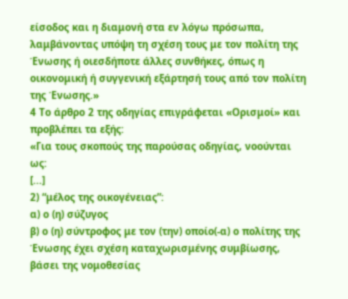είσοδος και η διαμονή στα εν λόγω πρόσωπα, λαμβάνοντας υπόψη τη σχέση τους με τον πολίτη της Ένωσης ή οιεσδήποτε άλλες συνθήκες, όπως η οικονομική ή συγγενική εξάρτησή τους από τον πολίτη της Ένωσης.»
4 Το άρθρο 2 της οδηγίας επιγράφεται «Ορισμοί» και προβλέπει τα εξής:
«Για τους σκοπούς της παρούσας οδηγίας, νοούνται ως:
[...]
2) “μέλος της οικογένειας”:
α) ο (η) σύζυγος
β) ο (η) σύντροφος με τον (την) οποίο(-α) ο πολίτης της Ένωσης έχει σχέση καταχωρισμένης συμβίωσης, βάσει της νομοθεσίας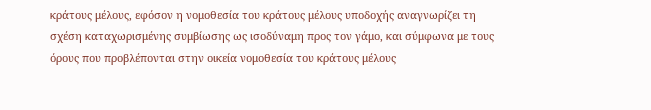κράτους μέλους, εφόσον η νομοθεσία του κράτους μέλους υποδοχής αναγνωρίζει τη σχέση καταχωρισμένης συμβίωσης ως ισοδύναμη προς τον γάμο, και σύμφωνα με τους όρους που προβλέπονται στην οικεία νομοθεσία του κράτους μέλους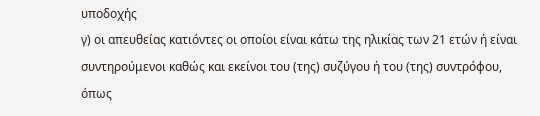υποδοχής
γ) οι απευθείας κατιόντες οι οποίοι είναι κάτω της ηλικίας των 21 ετών ή είναι συντηρούμενοι καθώς και εκείνοι του (της) συζύγου ή του (της) συντρόφου, όπως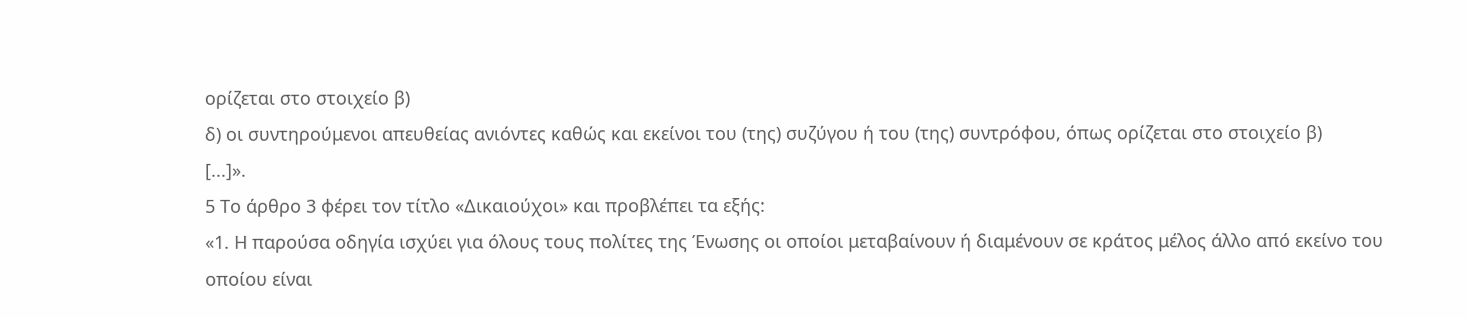ορίζεται στο στοιχείο β)
δ) οι συντηρούμενοι απευθείας ανιόντες καθώς και εκείνοι του (της) συζύγου ή του (της) συντρόφου, όπως ορίζεται στο στοιχείο β)
[...]».
5 Το άρθρο 3 φέρει τον τίτλο «Δικαιούχοι» και προβλέπει τα εξής:
«1. Η παρούσα οδηγία ισχύει για όλους τους πολίτες της Ένωσης οι οποίοι μεταβαίνουν ή διαμένουν σε κράτος μέλος άλλο από εκείνο του οποίου είναι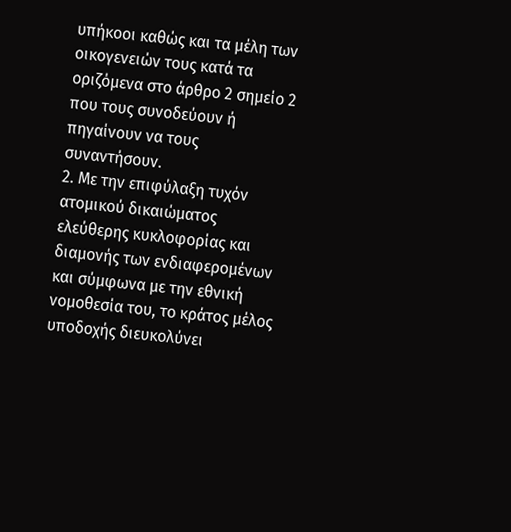υπήκοοι καθώς και τα μέλη των οικογενειών τους κατά τα οριζόμενα στο άρθρο 2 σημείο 2 που τους συνοδεύουν ή πηγαίνουν να τους συναντήσουν.
2. Με την επιφύλαξη τυχόν ατομικού δικαιώματος ελεύθερης κυκλοφορίας και διαμονής των ενδιαφερομένων και σύμφωνα με την εθνική νομοθεσία του, το κράτος μέλος υποδοχής διευκολύνει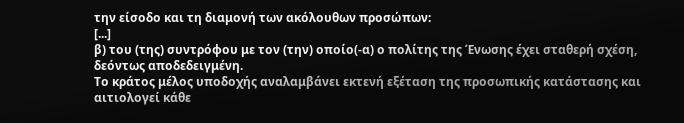την είσοδο και τη διαμονή των ακόλουθων προσώπων:
[...]
β) του (της) συντρόφου με τον (την) οποίο(-α) ο πολίτης της Ένωσης έχει σταθερή σχέση, δεόντως αποδεδειγμένη.
Το κράτος μέλος υποδοχής αναλαμβάνει εκτενή εξέταση της προσωπικής κατάστασης και αιτιολογεί κάθε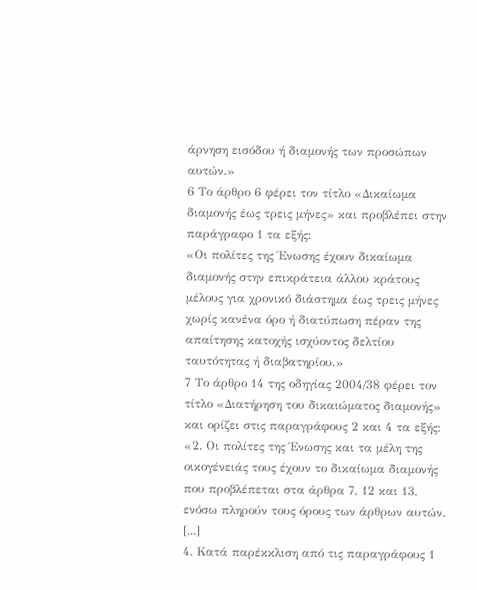άρνηση εισόδου ή διαμονής των προσώπων αυτών.»
6 Το άρθρο 6 φέρει τον τίτλο «Δικαίωμα διαμονής έως τρεις μήνες» και προβλέπει στην παράγραφο 1 τα εξής:
«Οι πολίτες της Ένωσης έχουν δικαίωμα διαμονής στην επικράτεια άλλου κράτους μέλους για χρονικό διάστημα έως τρεις μήνες χωρίς κανένα όρο ή διατύπωση πέραν της απαίτησης κατοχής ισχύοντος δελτίου ταυτότητας ή διαβατηρίου.»
7 Το άρθρο 14 της οδηγίας 2004/38 φέρει τον τίτλο «Διατήρηση του δικαιώματος διαμονής» και ορίζει στις παραγράφους 2 και 4 τα εξής:
«2. Οι πολίτες της Ένωσης και τα μέλη της οικογένειάς τους έχουν το δικαίωμα διαμονής που προβλέπεται στα άρθρα 7, 12 και 13, ενόσω πληρούν τους όρους των άρθρων αυτών.
[...]
4. Κατά παρέκκλιση από τις παραγράφους 1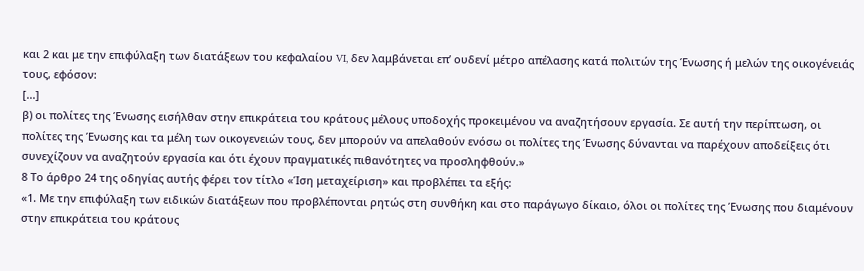και 2 και με την επιφύλαξη των διατάξεων του κεφαλαίου VI, δεν λαμβάνεται επ’ ουδενί μέτρο απέλασης κατά πολιτών της Ένωσης ή μελών της οικογένειάς τους, εφόσον:
[...]
β) οι πολίτες της Ένωσης εισήλθαν στην επικράτεια του κράτους μέλους υποδοχής προκειμένου να αναζητήσουν εργασία. Σε αυτή την περίπτωση, οι πολίτες της Ένωσης και τα μέλη των οικογενειών τους, δεν μπορούν να απελαθούν ενόσω οι πολίτες της Ένωσης δύνανται να παρέχουν αποδείξεις ότι συνεχίζουν να αναζητούν εργασία και ότι έχουν πραγματικές πιθανότητες να προσληφθούν.»
8 Το άρθρο 24 της οδηγίας αυτής φέρει τον τίτλο «Ίση μεταχείριση» και προβλέπει τα εξής:
«1. Με την επιφύλαξη των ειδικών διατάξεων που προβλέπονται ρητώς στη συνθήκη και στο παράγωγο δίκαιο, όλοι οι πολίτες της Ένωσης που διαμένουν στην επικράτεια του κράτους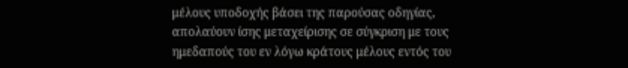μέλους υποδοχής βάσει της παρούσας οδηγίας, απολαύουν ίσης μεταχείρισης σε σύγκριση με τους ημεδαπούς του εν λόγω κράτους μέλους εντός του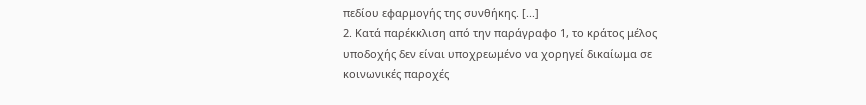πεδίου εφαρμογής της συνθήκης. [...]
2. Κατά παρέκκλιση από την παράγραφο 1, το κράτος μέλος υποδοχής δεν είναι υποχρεωμένο να χορηγεί δικαίωμα σε κοινωνικές παροχές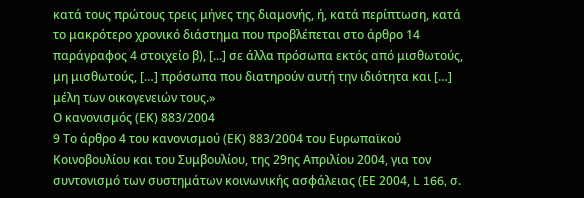κατά τους πρώτους τρεις μήνες της διαμονής, ή, κατά περίπτωση, κατά το μακρότερο χρονικό διάστημα που προβλέπεται στο άρθρο 14 παράγραφος 4 στοιχείο β), [...] σε άλλα πρόσωπα εκτός από μισθωτούς, μη μισθωτούς, […] πρόσωπα που διατηρούν αυτή την ιδιότητα και […] μέλη των οικογενειών τους.»
Ο κανονισμός (ΕΚ) 883/2004
9 Το άρθρο 4 του κανονισμού (ΕΚ) 883/2004 του Ευρωπαϊκού Κοινοβουλίου και του Συμβουλίου, της 29ης Απριλίου 2004, για τον συντονισμό των συστημάτων κοινωνικής ασφάλειας (ΕΕ 2004, L 166, σ.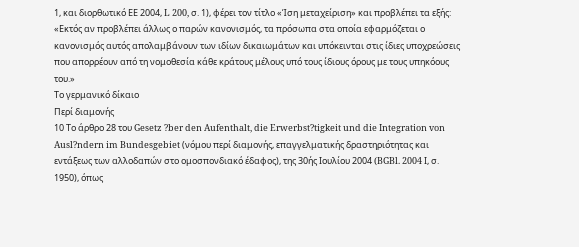1, και διορθωτικό ΕΕ 2004, L 200, σ. 1), φέρει τον τίτλο «Ίση μεταχείριση» και προβλέπει τα εξής:
«Εκτός αν προβλέπει άλλως ο παρών κανονισμός, τα πρόσωπα στα οποία εφαρμόζεται ο κανονισμός αυτός απολαμβάνουν των ιδίων δικαιωμάτων και υπόκεινται στις ίδιες υποχρεώσεις που απορρέουν από τη νομοθεσία κάθε κράτους μέλους υπό τους ίδιους όρους με τους υπηκόους του.»
Το γερμανικό δίκαιο
Περί διαμονής
10 Το άρθρο 28 του Gesetz ?ber den Aufenthalt, die Erwerbst?tigkeit und die Integration von Ausl?ndern im Bundesgebiet (νόμου περί διαμονής, επαγγελματικής δραστηριότητας και εντάξεως των αλλοδαπών στο ομοσπονδιακό έδαφος), της 30ής Ιουλίου 2004 (BGBl. 2004 Ι, σ. 1950), όπως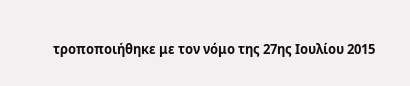τροποποιήθηκε με τον νόμο της 27ης Ιουλίου 2015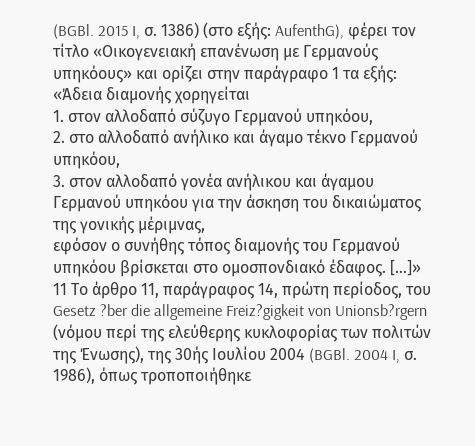(BGBl. 2015 I, σ. 1386) (στο εξής: AufenthG), φέρει τον τίτλο «Οικογενειακή επανένωση με Γερμανούς υπηκόους» και ορίζει στην παράγραφο 1 τα εξής:
«Άδεια διαμονής χορηγείται
1. στον αλλοδαπό σύζυγο Γερμανού υπηκόου,
2. στο αλλοδαπό ανήλικο και άγαμο τέκνο Γερμανού υπηκόου,
3. στον αλλοδαπό γονέα ανήλικου και άγαμου Γερμανού υπηκόου για την άσκηση του δικαιώματος της γονικής μέριμνας,
εφόσον ο συνήθης τόπος διαμονής του Γερμανού υπηκόου βρίσκεται στο ομοσπονδιακό έδαφος. [...]»
11 Το άρθρο 11, παράγραφος 14, πρώτη περίοδος, του Gesetz ?ber die allgemeine Freiz?gigkeit von Unionsb?rgern (νόμου περί της ελεύθερης κυκλοφορίας των πολιτών της Ένωσης), της 30ής Ιουλίου 2004 (BGBl. 2004 I, σ. 1986), όπως τροποποιήθηκε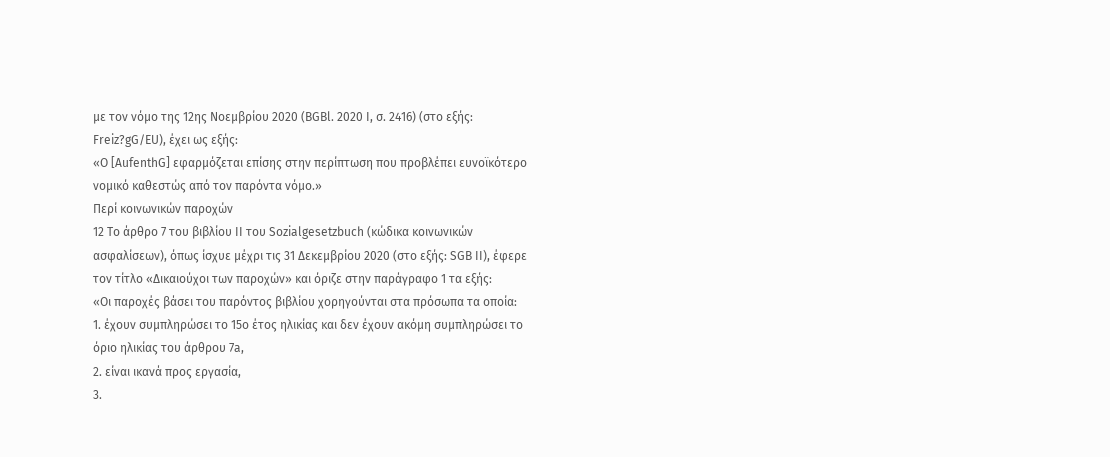με τον νόμο της 12ης Νοεμβρίου 2020 (BGBl. 2020 I, σ. 2416) (στο εξής: Freiz?gG/EU), έχει ως εξής:
«Ο [AufenthG] εφαρμόζεται επίσης στην περίπτωση που προβλέπει ευνοϊκότερο νομικό καθεστώς από τον παρόντα νόμο.»
Περί κοινωνικών παροχών
12 Το άρθρο 7 του βιβλίου II του Sozialgesetzbuch (κώδικα κοινωνικών ασφαλίσεων), όπως ίσχυε μέχρι τις 31 Δεκεμβρίου 2020 (στο εξής: SGB II), έφερε τον τίτλο «Δικαιούχοι των παροχών» και όριζε στην παράγραφο 1 τα εξής:
«Οι παροχές βάσει του παρόντος βιβλίου χορηγούνται στα πρόσωπα τα οποία:
1. έχουν συμπληρώσει το 15ο έτος ηλικίας και δεν έχουν ακόμη συμπληρώσει το όριο ηλικίας του άρθρου 7a,
2. είναι ικανά προς εργασία,
3.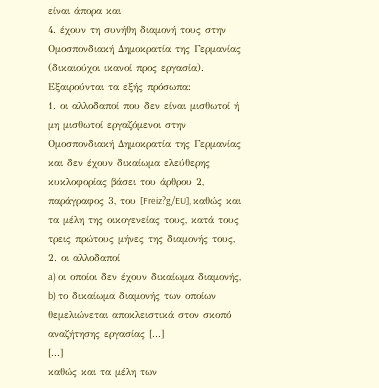είναι άπορα και
4. έχουν τη συνήθη διαμονή τους στην Ομοσπονδιακή Δημοκρατία της Γερμανίας (δικαιούχοι ικανοί προς εργασία).
Εξαιρούνται τα εξής πρόσωπα:
1. οι αλλοδαποί που δεν είναι μισθωτοί ή μη μισθωτοί εργαζόμενοι στην Ομοσπονδιακή Δημοκρατία της Γερμανίας και δεν έχουν δικαίωμα ελεύθερης κυκλοφορίας βάσει του άρθρου 2, παράγραφος 3, του [Freiz?g/EU], καθώς και τα μέλη της οικογενείας τους, κατά τους τρεις πρώτους μήνες της διαμονής τους,
2. οι αλλοδαποί
a) οι οποίοι δεν έχουν δικαίωμα διαμονής,
b) το δικαίωμα διαμονής των οποίων θεμελιώνεται αποκλειστικά στον σκοπό αναζήτησης εργασίας [...]
[...]
καθώς και τα μέλη των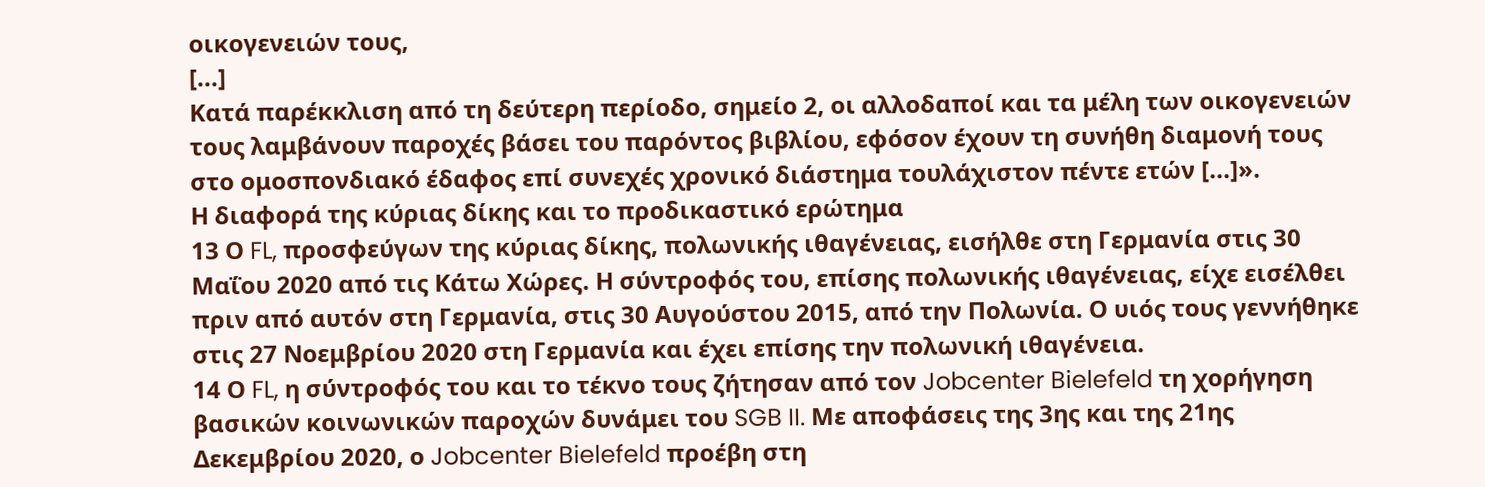οικογενειών τους,
[...]
Κατά παρέκκλιση από τη δεύτερη περίοδο, σημείο 2, οι αλλοδαποί και τα μέλη των οικογενειών τους λαμβάνουν παροχές βάσει του παρόντος βιβλίου, εφόσον έχουν τη συνήθη διαμονή τους στο ομοσπονδιακό έδαφος επί συνεχές χρονικό διάστημα τουλάχιστον πέντε ετών [...]».
Η διαφορά της κύριας δίκης και το προδικαστικό ερώτημα
13 Ο FL, προσφεύγων της κύριας δίκης, πολωνικής ιθαγένειας, εισήλθε στη Γερμανία στις 30 Μαΐου 2020 από τις Κάτω Χώρες. Η σύντροφός του, επίσης πολωνικής ιθαγένειας, είχε εισέλθει πριν από αυτόν στη Γερμανία, στις 30 Αυγούστου 2015, από την Πολωνία. Ο υιός τους γεννήθηκε στις 27 Νοεμβρίου 2020 στη Γερμανία και έχει επίσης την πολωνική ιθαγένεια.
14 Ο FL, η σύντροφός του και το τέκνο τους ζήτησαν από τον Jobcenter Bielefeld τη χορήγηση βασικών κοινωνικών παροχών δυνάμει του SGB II. Με αποφάσεις της 3ης και της 21ης Δεκεμβρίου 2020, ο Jobcenter Bielefeld προέβη στη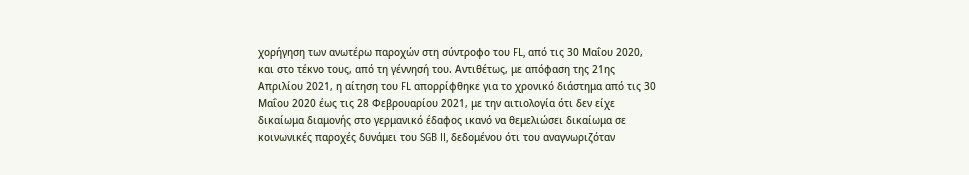χορήγηση των ανωτέρω παροχών στη σύντροφο του FL, από τις 30 Μαΐου 2020, και στο τέκνο τους, από τη γέννησή του. Αντιθέτως, με απόφαση της 21ης Απριλίου 2021, η αίτηση του FL απορρίφθηκε για το χρονικό διάστημα από τις 30 Μαΐου 2020 έως τις 28 Φεβρουαρίου 2021, με την αιτιολογία ότι δεν είχε δικαίωμα διαμονής στο γερμανικό έδαφος ικανό να θεμελιώσει δικαίωμα σε κοινωνικές παροχές δυνάμει του SGB II, δεδομένου ότι του αναγνωριζόταν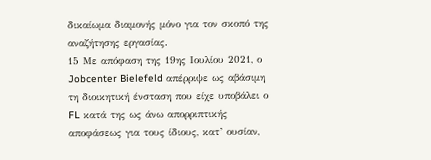δικαίωμα διαμονής μόνο για τον σκοπό της αναζήτησης εργασίας.
15 Με απόφαση της 19ης Ιουλίου 2021, ο Jobcenter Bielefeld απέρριψε ως αβάσιμη τη διοικητική ένσταση που είχε υποβάλει ο FL κατά της ως άνω απορριπτικής αποφάσεως για τους ίδιους, κατ’ ουσίαν,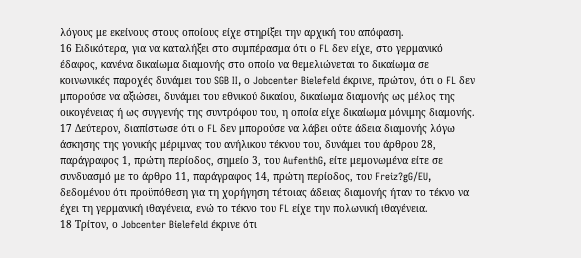λόγους με εκείνους στους οποίους είχε στηρίξει την αρχική του απόφαση.
16 Ειδικότερα, για να καταλήξει στο συμπέρασμα ότι ο FL δεν είχε, στο γερμανικό έδαφος, κανένα δικαίωμα διαμονής στο οποίο να θεμελιώνεται το δικαίωμα σε κοινωνικές παροχές δυνάμει του SGB II, ο Jobcenter Bielefeld έκρινε, πρώτον, ότι ο FL δεν μπορούσε να αξιώσει, δυνάμει του εθνικού δικαίου, δικαίωμα διαμονής ως μέλος της οικογένειας ή ως συγγενής της συντρόφου του, η οποία είχε δικαίωμα μόνιμης διαμονής.
17 Δεύτερον, διαπίστωσε ότι ο FL δεν μπορούσε να λάβει ούτε άδεια διαμονής λόγω άσκησης της γονικής μέριμνας του ανήλικου τέκνου του, δυνάμει του άρθρου 28, παράγραφος 1, πρώτη περίοδος, σημείο 3, του AufenthG, είτε μεμονωμένα είτε σε συνδυασμό με το άρθρο 11, παράγραφος 14, πρώτη περίοδος, του Freiz?gG/EU, δεδομένου ότι προϋπόθεση για τη χορήγηση τέτοιας άδειας διαμονής ήταν το τέκνο να έχει τη γερμανική ιθαγένεια, ενώ το τέκνο του FL είχε την πολωνική ιθαγένεια.
18 Τρίτον, ο Jobcenter Bielefeld έκρινε ότι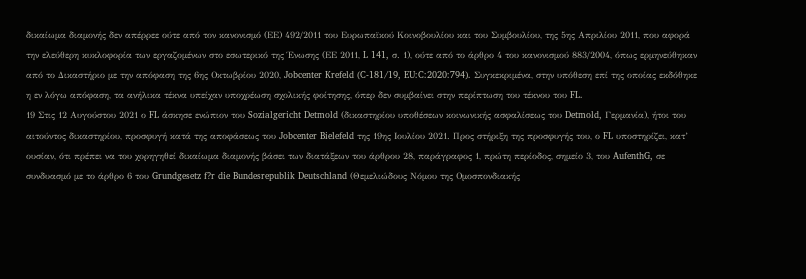δικαίωμα διαμονής δεν απέρρεε ούτε από τον κανονισμό (ΕΕ) 492/2011 του Ευρωπαϊκού Κοινοβουλίου και του Συμβουλίου, της 5ης Απριλίου 2011, που αφορά την ελεύθερη κυκλοφορία των εργαζομένων στο εσωτερικό της Ένωσης (ΕΕ 2011, L 141, σ. 1), ούτε από το άρθρο 4 του κανονισμού 883/2004, όπως ερμηνεύθηκαν από το Δικαστήριο με την απόφαση της 6ης Οκτωβρίου 2020, Jobcenter Krefeld (C-181/19, EU:C:2020:794). Συγκεκριμένα, στην υπόθεση επί της οποίας εκδόθηκε η εν λόγω απόφαση, τα ανήλικα τέκνα υπείχαν υποχρέωση σχολικής φοίτησης, όπερ δεν συμβαίνει στην περίπτωση του τέκνου του FL.
19 Στις 12 Αυγούστου 2021 ο FL άσκησε ενώπιον του Sozialgericht Detmold (δικαστηρίου υποθέσεων κοινωνικής ασφαλίσεως του Detmold, Γερμανία), ήτοι του αιτούντος δικαστηρίου, προσφυγή κατά της αποφάσεως του Jobcenter Bielefeld της 19ης Ιουλίου 2021. Προς στήριξη της προσφυγής του, ο FL υποστηρίζει, κατ’ ουσίαν, ότι πρέπει να του χορηγηθεί δικαίωμα διαμονής βάσει των διατάξεων του άρθρου 28, παράγραφος 1, πρώτη περίοδος, σημείο 3, του AufenthG, σε συνδυασμό με το άρθρο 6 του Grundgesetz f?r die Bundesrepublik Deutschland (Θεμελιώδους Νόμου της Ομοσπονδιακής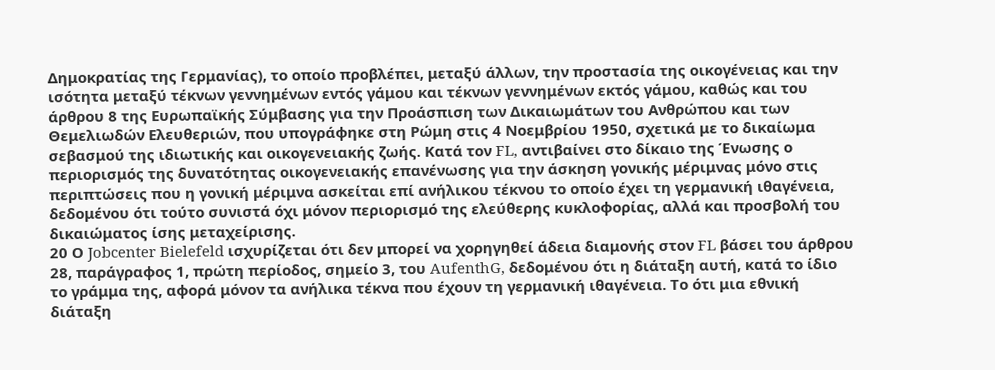Δημοκρατίας της Γερμανίας), το οποίο προβλέπει, μεταξύ άλλων, την προστασία της οικογένειας και την ισότητα μεταξύ τέκνων γεννημένων εντός γάμου και τέκνων γεννημένων εκτός γάμου, καθώς και του άρθρου 8 της Ευρωπαϊκής Σύμβασης για την Προάσπιση των Δικαιωμάτων του Ανθρώπου και των Θεμελιωδών Ελευθεριών, που υπογράφηκε στη Ρώμη στις 4 Νοεμβρίου 1950, σχετικά με το δικαίωμα σεβασμού της ιδιωτικής και οικογενειακής ζωής. Κατά τον FL, αντιβαίνει στο δίκαιο της Ένωσης ο περιορισμός της δυνατότητας οικογενειακής επανένωσης για την άσκηση γονικής μέριμνας μόνο στις περιπτώσεις που η γονική μέριμνα ασκείται επί ανήλικου τέκνου το οποίο έχει τη γερμανική ιθαγένεια, δεδομένου ότι τούτο συνιστά όχι μόνον περιορισμό της ελεύθερης κυκλοφορίας, αλλά και προσβολή του δικαιώματος ίσης μεταχείρισης.
20 Ο Jobcenter Bielefeld ισχυρίζεται ότι δεν μπορεί να χορηγηθεί άδεια διαμονής στον FL βάσει του άρθρου 28, παράγραφος 1, πρώτη περίοδος, σημείο 3, του AufenthG, δεδομένου ότι η διάταξη αυτή, κατά το ίδιο το γράμμα της, αφορά μόνον τα ανήλικα τέκνα που έχουν τη γερμανική ιθαγένεια. Το ότι μια εθνική διάταξη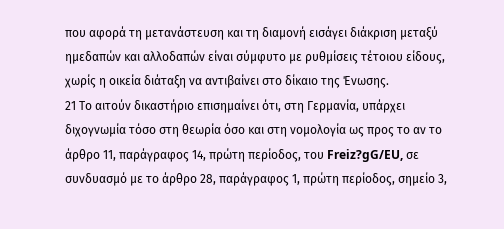που αφορά τη μετανάστευση και τη διαμονή εισάγει διάκριση μεταξύ ημεδαπών και αλλοδαπών είναι σύμφυτο με ρυθμίσεις τέτοιου είδους, χωρίς η οικεία διάταξη να αντιβαίνει στο δίκαιο της Ένωσης.
21 Το αιτούν δικαστήριο επισημαίνει ότι, στη Γερμανία, υπάρχει διχογνωμία τόσο στη θεωρία όσο και στη νομολογία ως προς το αν το άρθρο 11, παράγραφος 14, πρώτη περίοδος, του Freiz?gG/EU, σε συνδυασμό με το άρθρο 28, παράγραφος 1, πρώτη περίοδος, σημείο 3,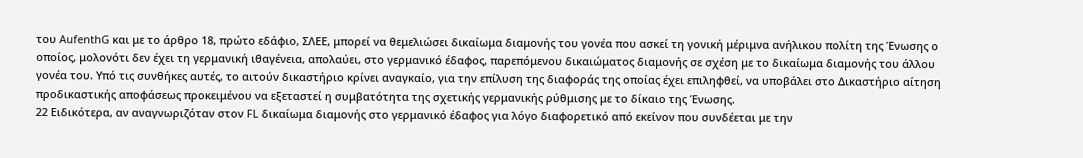του AufenthG και με το άρθρο 18, πρώτο εδάφιο, ΣΛΕΕ, μπορεί να θεμελιώσει δικαίωμα διαμονής του γονέα που ασκεί τη γονική μέριμνα ανήλικου πολίτη της Ένωσης ο οποίος, μολονότι δεν έχει τη γερμανική ιθαγένεια, απολαύει, στο γερμανικό έδαφος, παρεπόμενου δικαιώματος διαμονής σε σχέση με το δικαίωμα διαμονής του άλλου γονέα του. Υπό τις συνθήκες αυτές, το αιτούν δικαστήριο κρίνει αναγκαίο, για την επίλυση της διαφοράς της οποίας έχει επιληφθεί, να υποβάλει στο Δικαστήριο αίτηση προδικαστικής αποφάσεως προκειμένου να εξεταστεί η συμβατότητα της σχετικής γερμανικής ρύθμισης με το δίκαιο της Ένωσης.
22 Ειδικότερα, αν αναγνωριζόταν στον FL δικαίωμα διαμονής στο γερμανικό έδαφος για λόγο διαφορετικό από εκείνον που συνδέεται με την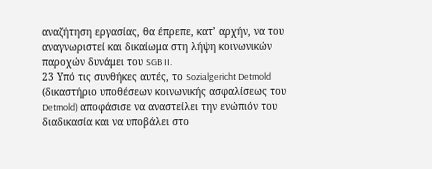αναζήτηση εργασίας, θα έπρεπε, κατ’ αρχήν, να του αναγνωριστεί και δικαίωμα στη λήψη κοινωνικών παροχών δυνάμει του SGB II.
23 Υπό τις συνθήκες αυτές, το Sozialgericht Detmold (δικαστήριο υποθέσεων κοινωνικής ασφαλίσεως του Detmold) αποφάσισε να αναστείλει την ενώπιόν του διαδικασία και να υποβάλει στο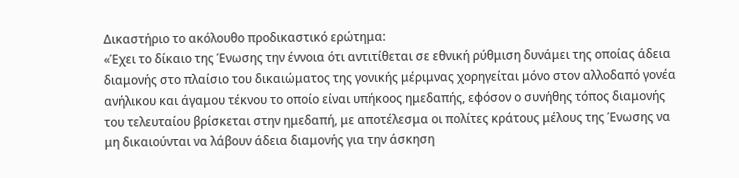Δικαστήριο το ακόλουθο προδικαστικό ερώτημα:
«Έχει το δίκαιο της Ένωσης την έννοια ότι αντιτίθεται σε εθνική ρύθμιση δυνάμει της οποίας άδεια διαμονής στο πλαίσιο του δικαιώματος της γονικής μέριμνας χορηγείται μόνο στον αλλοδαπό γονέα ανήλικου και άγαμου τέκνου το οποίο είναι υπήκοος ημεδαπής, εφόσον ο συνήθης τόπος διαμονής του τελευταίου βρίσκεται στην ημεδαπή, με αποτέλεσμα οι πολίτες κράτους μέλους της Ένωσης να μη δικαιούνται να λάβουν άδεια διαμονής για την άσκηση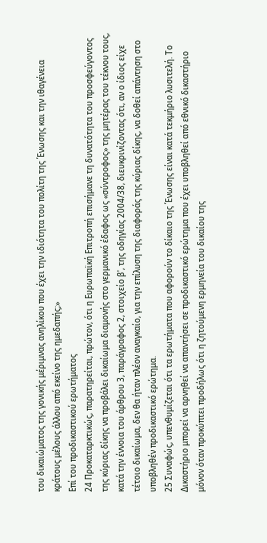του δικαιώματος της γονικής μέριμνας ανηλίκου που έχει την ιδιότητα του πολίτη της Ένωσης και την ιθαγένεια κράτους μέλους άλλου από εκείνο της ημεδαπής;»
Επί του προδικαστικού ερωτήματος
24 Προκαταρκτικώς, παρατηρείται, πρώτον, ότι η Ευρωπαϊκή Επιτροπή επισήμανε τη δυνατότητα του προσφεύγοντος της κύριας δίκης να προβάλει δικαίωμα διαμονής στο γερμανικό έδαφος ως «σύντροφος» της μητέρας του τέκνου τους, κατά την έννοια του άρθρου 3, παράγραφος 2, στοιχείο β', της οδηγίας 2004/38, διευκρινίζοντας ότι, αν ο ίδιος είχε τέτοιο δικαίωμα, δεν θα ήταν πλέον αναγκαίο, για την επίλυση της διαφοράς της κύριας δίκης, να δοθεί απάντηση στο υποβληθέν προδικαστικό ερώτημα.
25 Συναφώς, υπενθυμίζεται ότι τα ερωτήματα που αφορούν το δίκαιο της Ένωσης είναι κατά τεκμήριο λυσιτελή. Το Δικαστήριο μπορεί να αρνηθεί να απαντήσει σε προδικαστικό ερώτημα που έχει υποβληθεί από εθνικό δικαστήριο μόνον όταν προκύπτει προδήλως ότι η ζητούμενη ερμηνεία του δικαίου της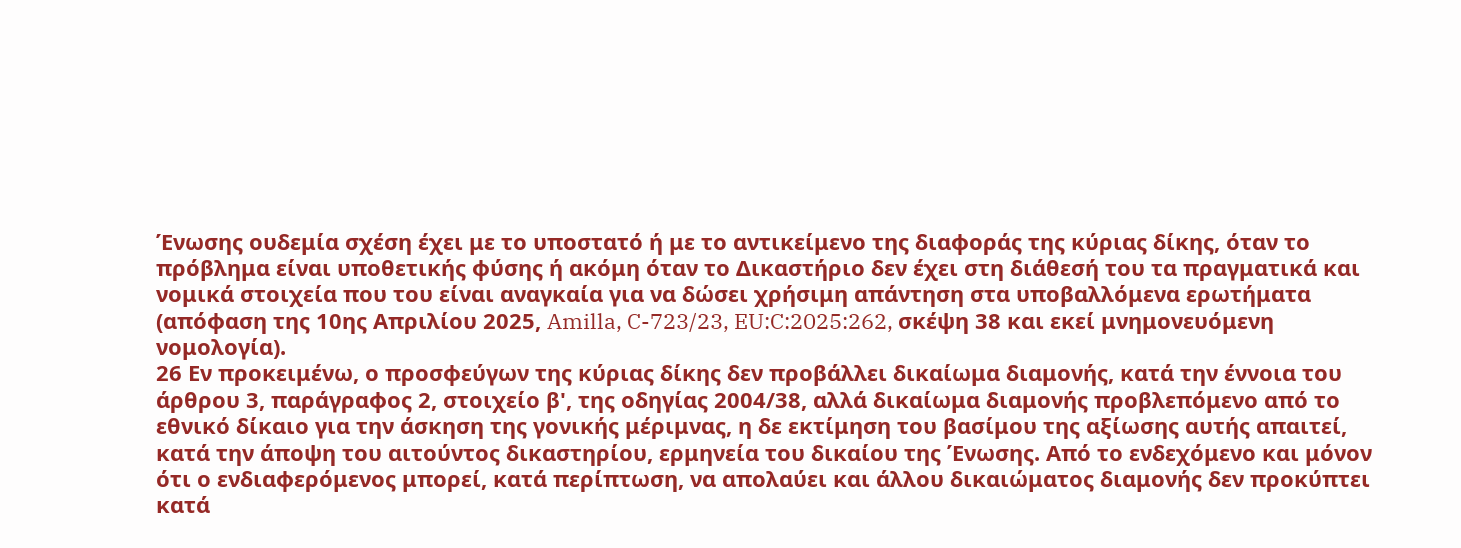Ένωσης ουδεμία σχέση έχει με το υποστατό ή με το αντικείμενο της διαφοράς της κύριας δίκης, όταν το πρόβλημα είναι υποθετικής φύσης ή ακόμη όταν το Δικαστήριο δεν έχει στη διάθεσή του τα πραγματικά και νομικά στοιχεία που του είναι αναγκαία για να δώσει χρήσιμη απάντηση στα υποβαλλόμενα ερωτήματα (απόφαση της 10ης Απριλίου 2025, Amilla, C-723/23, EU:C:2025:262, σκέψη 38 και εκεί μνημονευόμενη νομολογία).
26 Εν προκειμένω, ο προσφεύγων της κύριας δίκης δεν προβάλλει δικαίωμα διαμονής, κατά την έννοια του άρθρου 3, παράγραφος 2, στοιχείο β', της οδηγίας 2004/38, αλλά δικαίωμα διαμονής προβλεπόμενο από το εθνικό δίκαιο για την άσκηση της γονικής μέριμνας, η δε εκτίμηση του βασίμου της αξίωσης αυτής απαιτεί, κατά την άποψη του αιτούντος δικαστηρίου, ερμηνεία του δικαίου της Ένωσης. Από το ενδεχόμενο και μόνον ότι ο ενδιαφερόμενος μπορεί, κατά περίπτωση, να απολαύει και άλλου δικαιώματος διαμονής δεν προκύπτει κατά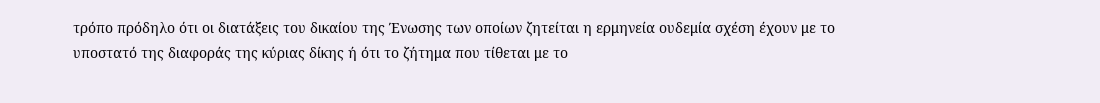τρόπο πρόδηλο ότι οι διατάξεις του δικαίου της Ένωσης των οποίων ζητείται η ερμηνεία ουδεμία σχέση έχουν με το υποστατό της διαφοράς της κύριας δίκης ή ότι το ζήτημα που τίθεται με το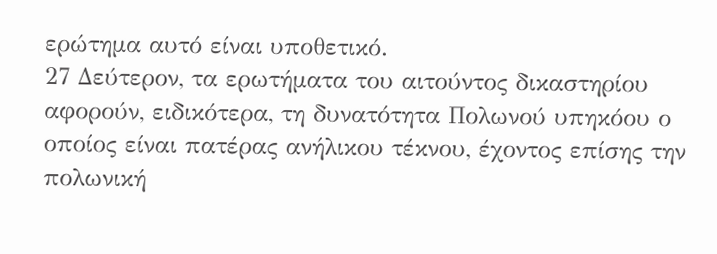ερώτημα αυτό είναι υποθετικό.
27 Δεύτερον, τα ερωτήματα του αιτούντος δικαστηρίου αφορούν, ειδικότερα, τη δυνατότητα Πολωνού υπηκόου ο οποίος είναι πατέρας ανήλικου τέκνου, έχοντος επίσης την πολωνική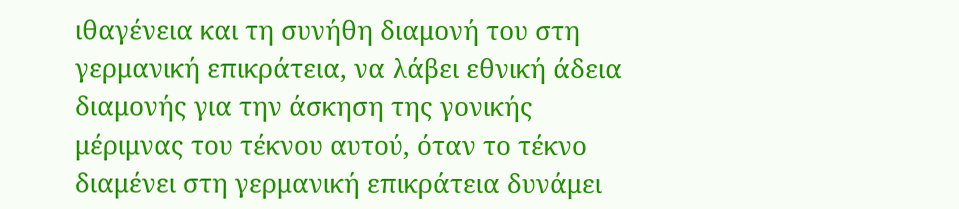ιθαγένεια και τη συνήθη διαμονή του στη γερμανική επικράτεια, να λάβει εθνική άδεια διαμονής για την άσκηση της γονικής μέριμνας του τέκνου αυτού, όταν το τέκνο διαμένει στη γερμανική επικράτεια δυνάμει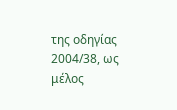της οδηγίας 2004/38, ως μέλος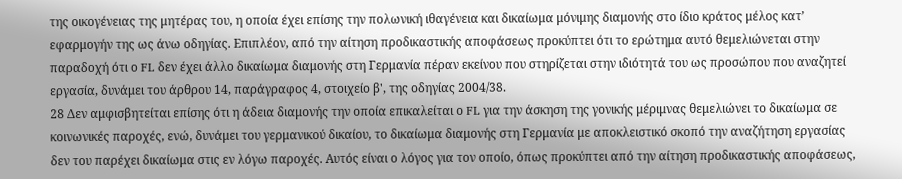της οικογένειας της μητέρας του, η οποία έχει επίσης την πολωνική ιθαγένεια και δικαίωμα μόνιμης διαμονής στο ίδιο κράτος μέλος κατ’ εφαρμογήν της ως άνω οδηγίας. Επιπλέον, από την αίτηση προδικαστικής αποφάσεως προκύπτει ότι το ερώτημα αυτό θεμελιώνεται στην παραδοχή ότι ο FL δεν έχει άλλο δικαίωμα διαμονής στη Γερμανία πέραν εκείνου που στηρίζεται στην ιδιότητά του ως προσώπου που αναζητεί εργασία, δυνάμει του άρθρου 14, παράγραφος 4, στοιχείο β', της οδηγίας 2004/38.
28 Δεν αμφισβητείται επίσης ότι η άδεια διαμονής την οποία επικαλείται ο FL για την άσκηση της γονικής μέριμνας θεμελιώνει το δικαίωμα σε κοινωνικές παροχές, ενώ, δυνάμει του γερμανικού δικαίου, το δικαίωμα διαμονής στη Γερμανία με αποκλειστικό σκοπό την αναζήτηση εργασίας δεν του παρέχει δικαίωμα στις εν λόγω παροχές. Αυτός είναι ο λόγος για τον οποίο, όπως προκύπτει από την αίτηση προδικαστικής αποφάσεως,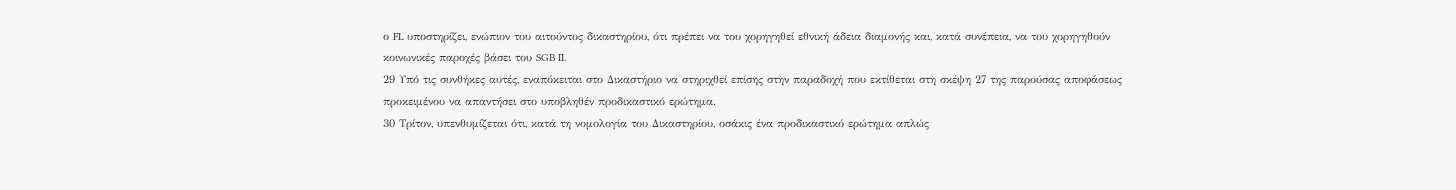ο FL υποστηρίζει, ενώπιον του αιτούντος δικαστηρίου, ότι πρέπει να του χορηγηθεί εθνική άδεια διαμονής και, κατά συνέπεια, να του χορηγηθούν κοινωνικές παροχές βάσει του SGB II.
29 Υπό τις συνθήκες αυτές, εναπόκειται στο Δικαστήριο να στηριχθεί επίσης στην παραδοχή που εκτίθεται στη σκέψη 27 της παρούσας αποφάσεως προκειμένου να απαντήσει στο υποβληθέν προδικαστικό ερώτημα.
30 Τρίτον, υπενθυμίζεται ότι, κατά τη νομολογία του Δικαστηρίου, οσάκις ένα προδικαστικό ερώτημα απλώς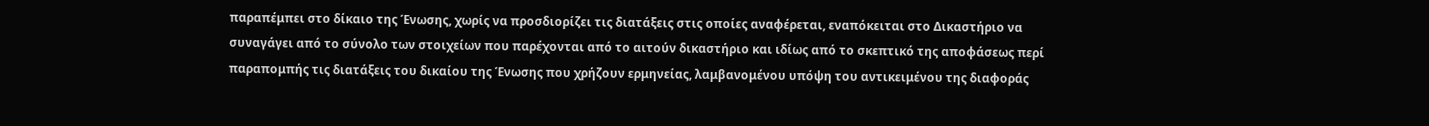παραπέμπει στο δίκαιο της Ένωσης, χωρίς να προσδιορίζει τις διατάξεις στις οποίες αναφέρεται, εναπόκειται στο Δικαστήριο να συναγάγει από το σύνολο των στοιχείων που παρέχονται από το αιτούν δικαστήριο και ιδίως από το σκεπτικό της αποφάσεως περί παραπομπής τις διατάξεις του δικαίου της Ένωσης που χρήζουν ερμηνείας, λαμβανομένου υπόψη του αντικειμένου της διαφοράς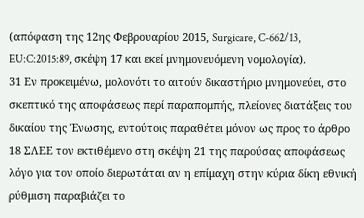(απόφαση της 12ης Φεβρουαρίου 2015, Surgicare, C-662/13, EU:C:2015:89, σκέψη 17 και εκεί μνημονευόμενη νομολογία).
31 Εν προκειμένω, μολονότι το αιτούν δικαστήριο μνημονεύει, στο σκεπτικό της αποφάσεως περί παραπομπής, πλείονες διατάξεις του δικαίου της Ένωσης, εντούτοις παραθέτει μόνον ως προς το άρθρο 18 ΣΛΕΕ τον εκτιθέμενο στη σκέψη 21 της παρούσας αποφάσεως λόγο για τον οποίο διερωτάται αν η επίμαχη στην κύρια δίκη εθνική ρύθμιση παραβιάζει το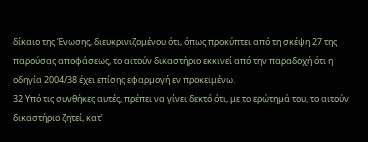δίκαιο της Ένωσης, διευκρινιζομένου ότι, όπως προκύπτει από τη σκέψη 27 της παρούσας αποφάσεως, το αιτούν δικαστήριο εκκινεί από την παραδοχή ότι η οδηγία 2004/38 έχει επίσης εφαρμογή εν προκειμένω.
32 Υπό τις συνθήκες αυτές, πρέπει να γίνει δεκτό ότι, με το ερώτημά του, το αιτούν δικαστήριο ζητεί, κατ’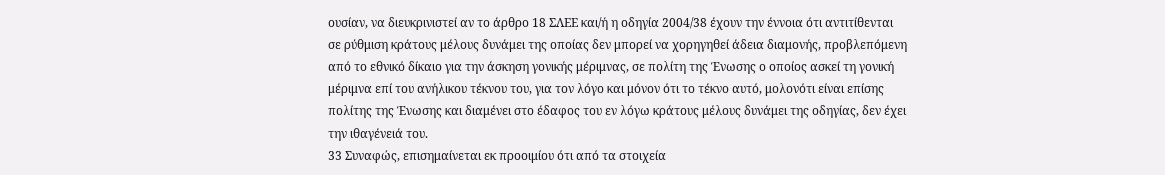ουσίαν, να διευκρινιστεί αν το άρθρο 18 ΣΛΕΕ και/ή η οδηγία 2004/38 έχουν την έννοια ότι αντιτίθενται σε ρύθμιση κράτους μέλους δυνάμει της οποίας δεν μπορεί να χορηγηθεί άδεια διαμονής, προβλεπόμενη από το εθνικό δίκαιο για την άσκηση γονικής μέριμνας, σε πολίτη της Ένωσης ο οποίος ασκεί τη γονική μέριμνα επί του ανήλικου τέκνου του, για τον λόγο και μόνον ότι το τέκνο αυτό, μολονότι είναι επίσης πολίτης της Ένωσης και διαμένει στο έδαφος του εν λόγω κράτους μέλους δυνάμει της οδηγίας, δεν έχει την ιθαγένειά του.
33 Συναφώς, επισημαίνεται εκ προοιμίου ότι από τα στοιχεία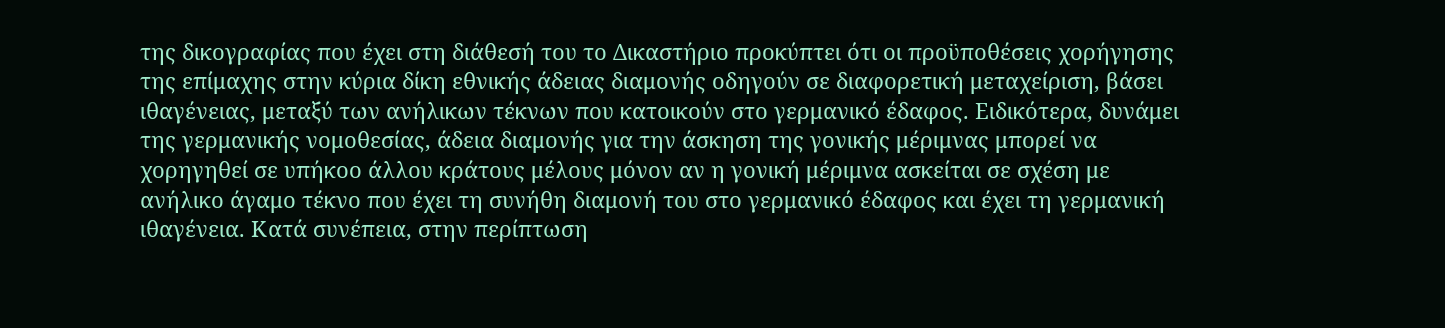της δικογραφίας που έχει στη διάθεσή του το Δικαστήριο προκύπτει ότι οι προϋποθέσεις χορήγησης της επίμαχης στην κύρια δίκη εθνικής άδειας διαμονής οδηγούν σε διαφορετική μεταχείριση, βάσει ιθαγένειας, μεταξύ των ανήλικων τέκνων που κατοικούν στο γερμανικό έδαφος. Ειδικότερα, δυνάμει της γερμανικής νομοθεσίας, άδεια διαμονής για την άσκηση της γονικής μέριμνας μπορεί να χορηγηθεί σε υπήκοο άλλου κράτους μέλους μόνον αν η γονική μέριμνα ασκείται σε σχέση με ανήλικο άγαμο τέκνο που έχει τη συνήθη διαμονή του στο γερμανικό έδαφος και έχει τη γερμανική ιθαγένεια. Κατά συνέπεια, στην περίπτωση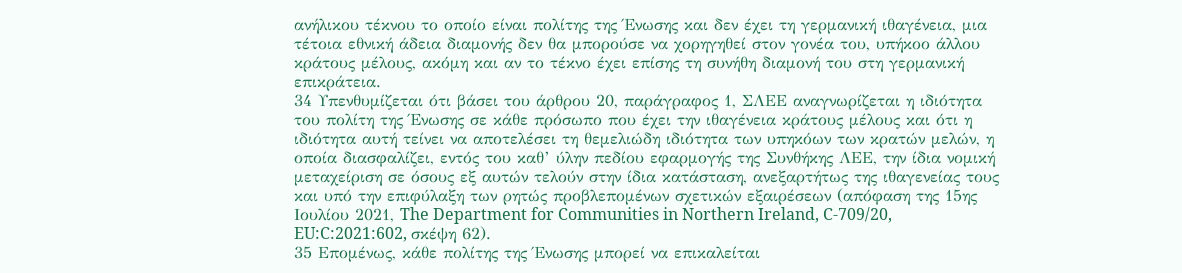ανήλικου τέκνου το οποίο είναι πολίτης της Ένωσης και δεν έχει τη γερμανική ιθαγένεια, μια τέτοια εθνική άδεια διαμονής δεν θα μπορούσε να χορηγηθεί στον γονέα του, υπήκοο άλλου κράτους μέλους, ακόμη και αν το τέκνο έχει επίσης τη συνήθη διαμονή του στη γερμανική επικράτεια.
34 Υπενθυμίζεται ότι βάσει του άρθρου 20, παράγραφος 1, ΣΛΕΕ αναγνωρίζεται η ιδιότητα του πολίτη της Ένωσης σε κάθε πρόσωπο που έχει την ιθαγένεια κράτους μέλους και ότι η ιδιότητα αυτή τείνει να αποτελέσει τη θεμελιώδη ιδιότητα των υπηκόων των κρατών μελών, η οποία διασφαλίζει, εντός του καθ’ ύλην πεδίου εφαρμογής της Συνθήκης ΛΕΕ, την ίδια νομική μεταχείριση σε όσους εξ αυτών τελούν στην ίδια κατάσταση, ανεξαρτήτως της ιθαγενείας τους και υπό την επιφύλαξη των ρητώς προβλεπομένων σχετικών εξαιρέσεων (απόφαση της 15ης Ιουλίου 2021, The Department for Communities in Northern Ireland, C-709/20, EU:C:2021:602, σκέψη 62).
35 Επομένως, κάθε πολίτης της Ένωσης μπορεί να επικαλείται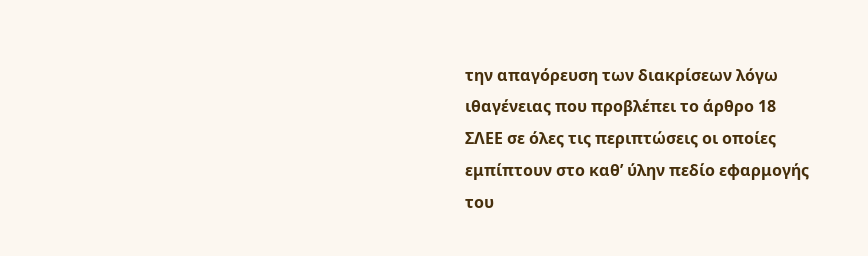την απαγόρευση των διακρίσεων λόγω ιθαγένειας που προβλέπει το άρθρο 18 ΣΛΕΕ σε όλες τις περιπτώσεις οι οποίες εμπίπτουν στο καθ’ ύλην πεδίο εφαρμογής του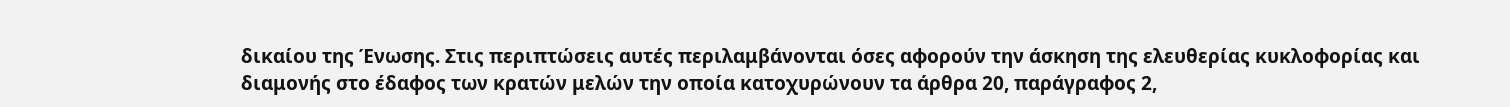δικαίου της Ένωσης. Στις περιπτώσεις αυτές περιλαμβάνονται όσες αφορούν την άσκηση της ελευθερίας κυκλοφορίας και διαμονής στο έδαφος των κρατών μελών την οποία κατοχυρώνουν τα άρθρα 20, παράγραφος 2,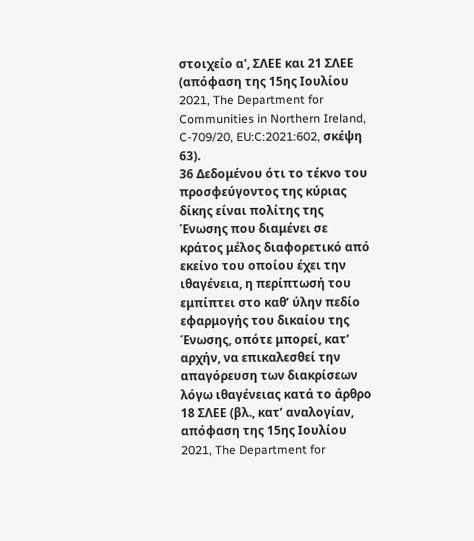στοιχείο α', ΣΛΕΕ και 21 ΣΛΕΕ (απόφαση της 15ης Ιουλίου 2021, The Department for Communities in Northern Ireland, C-709/20, EU:C:2021:602, σκέψη 63).
36 Δεδομένου ότι το τέκνο του προσφεύγοντος της κύριας δίκης είναι πολίτης της Ένωσης που διαμένει σε κράτος μέλος διαφορετικό από εκείνο του οποίου έχει την ιθαγένεια, η περίπτωσή του εμπίπτει στο καθ’ ύλην πεδίο εφαρμογής του δικαίου της Ένωσης, οπότε μπορεί, κατ’ αρχήν, να επικαλεσθεί την απαγόρευση των διακρίσεων λόγω ιθαγένειας κατά το άρθρο 18 ΣΛΕΕ (βλ., κατ’ αναλογίαν, απόφαση της 15ης Ιουλίου 2021, The Department for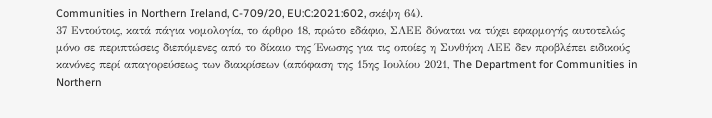Communities in Northern Ireland, C-709/20, EU:C:2021:602, σκέψη 64).
37 Εντούτοις, κατά πάγια νομολογία, το άρθρο 18, πρώτο εδάφιο, ΣΛΕΕ δύναται να τύχει εφαρμογής αυτοτελώς μόνο σε περιπτώσεις διεπόμενες από το δίκαιο της Ένωσης για τις οποίες η Συνθήκη ΛΕΕ δεν προβλέπει ειδικούς κανόνες περί απαγορεύσεως των διακρίσεων (απόφαση της 15ης Ιουλίου 2021, The Department for Communities in Northern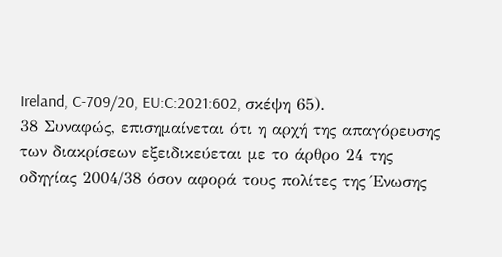Ireland, C-709/20, EU:C:2021:602, σκέψη 65).
38 Συναφώς, επισημαίνεται ότι η αρχή της απαγόρευσης των διακρίσεων εξειδικεύεται με το άρθρο 24 της οδηγίας 2004/38 όσον αφορά τους πολίτες της Ένωσης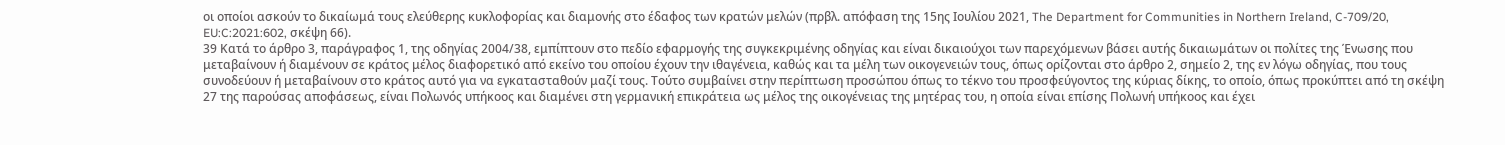οι οποίοι ασκούν το δικαίωμά τους ελεύθερης κυκλοφορίας και διαμονής στο έδαφος των κρατών μελών (πρβλ. απόφαση της 15ης Ιουλίου 2021, The Department for Communities in Northern Ireland, C-709/20, EU:C:2021:602, σκέψη 66).
39 Κατά το άρθρο 3, παράγραφος 1, της οδηγίας 2004/38, εμπίπτουν στο πεδίο εφαρμογής της συγκεκριμένης οδηγίας και είναι δικαιούχοι των παρεχόμενων βάσει αυτής δικαιωμάτων οι πολίτες της Ένωσης που μεταβαίνουν ή διαμένουν σε κράτος μέλος διαφορετικό από εκείνο του οποίου έχουν την ιθαγένεια, καθώς και τα μέλη των οικογενειών τους, όπως ορίζονται στο άρθρο 2, σημείο 2, της εν λόγω οδηγίας, που τους συνοδεύουν ή μεταβαίνουν στο κράτος αυτό για να εγκατασταθούν μαζί τους. Τούτο συμβαίνει στην περίπτωση προσώπου όπως το τέκνο του προσφεύγοντος της κύριας δίκης, το οποίο, όπως προκύπτει από τη σκέψη 27 της παρούσας αποφάσεως, είναι Πολωνός υπήκοος και διαμένει στη γερμανική επικράτεια ως μέλος της οικογένειας της μητέρας του, η οποία είναι επίσης Πολωνή υπήκοος και έχει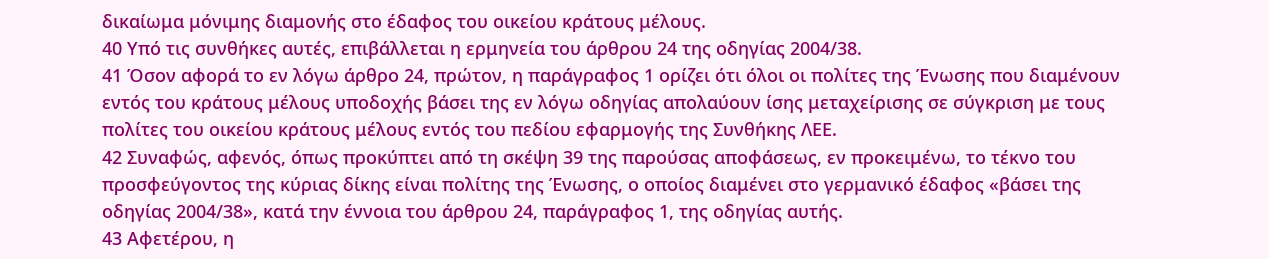δικαίωμα μόνιμης διαμονής στο έδαφος του οικείου κράτους μέλους.
40 Υπό τις συνθήκες αυτές, επιβάλλεται η ερμηνεία του άρθρου 24 της οδηγίας 2004/38.
41 Όσον αφορά το εν λόγω άρθρο 24, πρώτον, η παράγραφος 1 ορίζει ότι όλοι οι πολίτες της Ένωσης που διαμένουν εντός του κράτους μέλους υποδοχής βάσει της εν λόγω οδηγίας απολαύουν ίσης μεταχείρισης σε σύγκριση με τους πολίτες του οικείου κράτους μέλους εντός του πεδίου εφαρμογής της Συνθήκης ΛΕΕ.
42 Συναφώς, αφενός, όπως προκύπτει από τη σκέψη 39 της παρούσας αποφάσεως, εν προκειμένω, το τέκνο του προσφεύγοντος της κύριας δίκης είναι πολίτης της Ένωσης, ο οποίος διαμένει στο γερμανικό έδαφος «βάσει της οδηγίας 2004/38», κατά την έννοια του άρθρου 24, παράγραφος 1, της οδηγίας αυτής.
43 Αφετέρου, η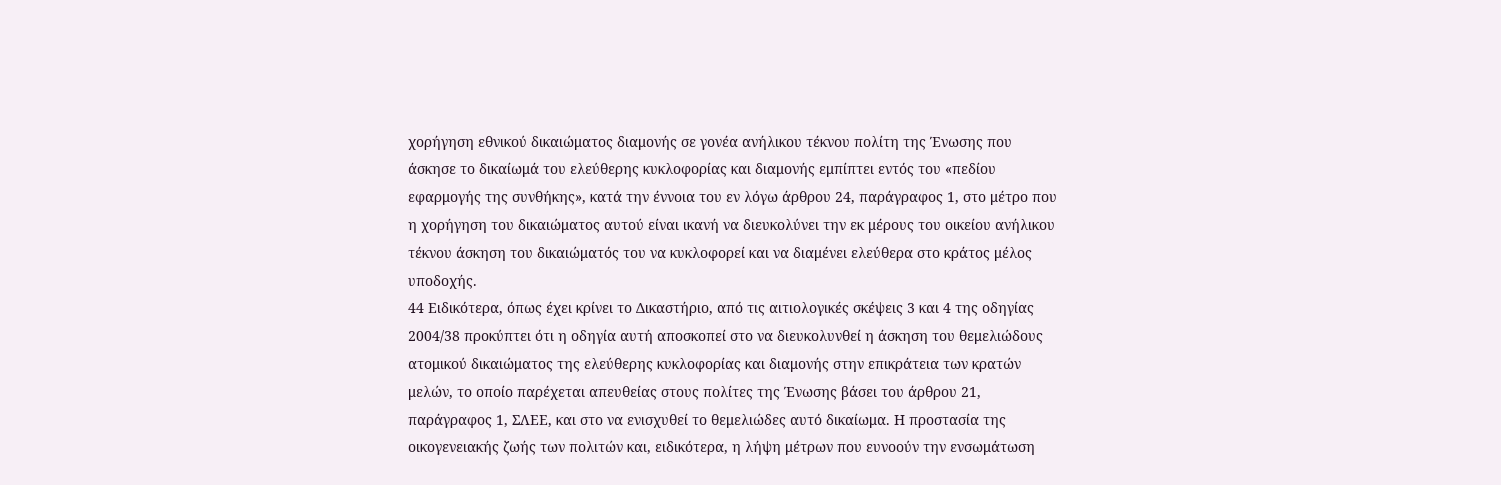χορήγηση εθνικού δικαιώματος διαμονής σε γονέα ανήλικου τέκνου πολίτη της Ένωσης που άσκησε το δικαίωμά του ελεύθερης κυκλοφορίας και διαμονής εμπίπτει εντός του «πεδίου εφαρμογής της συνθήκης», κατά την έννοια του εν λόγω άρθρου 24, παράγραφος 1, στο μέτρο που η χορήγηση του δικαιώματος αυτού είναι ικανή να διευκολύνει την εκ μέρους του οικείου ανήλικου τέκνου άσκηση του δικαιώματός του να κυκλοφορεί και να διαμένει ελεύθερα στο κράτος μέλος υποδοχής.
44 Ειδικότερα, όπως έχει κρίνει το Δικαστήριο, από τις αιτιολογικές σκέψεις 3 και 4 της οδηγίας 2004/38 προκύπτει ότι η οδηγία αυτή αποσκοπεί στο να διευκολυνθεί η άσκηση του θεμελιώδους ατομικού δικαιώματος της ελεύθερης κυκλοφορίας και διαμονής στην επικράτεια των κρατών μελών, το οποίο παρέχεται απευθείας στους πολίτες της Ένωσης βάσει του άρθρου 21, παράγραφος 1, ΣΛΕΕ, και στο να ενισχυθεί το θεμελιώδες αυτό δικαίωμα. Η προστασία της οικογενειακής ζωής των πολιτών και, ειδικότερα, η λήψη μέτρων που ευνοούν την ενσωμάτωση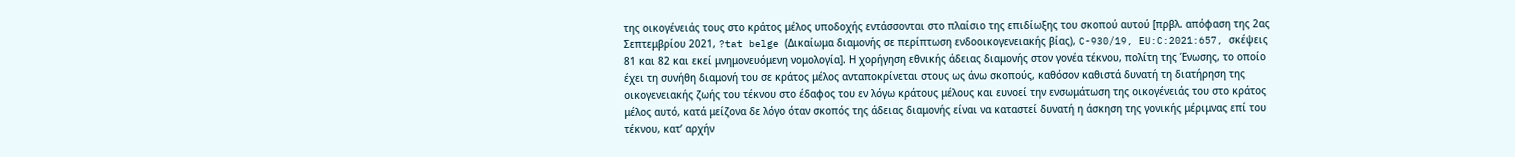της οικογένειάς τους στο κράτος μέλος υποδοχής εντάσσονται στο πλαίσιο της επιδίωξης του σκοπού αυτού [πρβλ. απόφαση της 2ας Σεπτεμβρίου 2021, ?tat belge (Δικαίωμα διαμονής σε περίπτωση ενδοοικογενειακής βίας), C-930/19, EU:C:2021:657, σκέψεις 81 και 82 και εκεί μνημονευόμενη νομολογία]. Η χορήγηση εθνικής άδειας διαμονής στον γονέα τέκνου, πολίτη της Ένωσης, το οποίο έχει τη συνήθη διαμονή του σε κράτος μέλος ανταποκρίνεται στους ως άνω σκοπούς, καθόσον καθιστά δυνατή τη διατήρηση της οικογενειακής ζωής του τέκνου στο έδαφος του εν λόγω κράτους μέλους και ευνοεί την ενσωμάτωση της οικογένειάς του στο κράτος μέλος αυτό, κατά μείζονα δε λόγο όταν σκοπός της άδειας διαμονής είναι να καταστεί δυνατή η άσκηση της γονικής μέριμνας επί του τέκνου, κατ’ αρχήν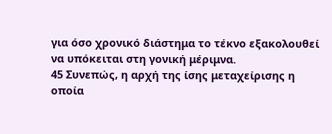για όσο χρονικό διάστημα το τέκνο εξακολουθεί να υπόκειται στη γονική μέριμνα.
45 Συνεπώς, η αρχή της ίσης μεταχείρισης η οποία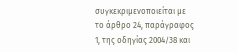συγκεκριμενοποιείται με το άρθρο 24, παράγραφος 1, της οδηγίας 2004/38 και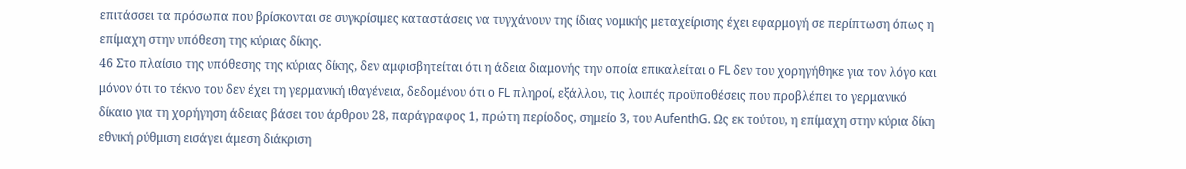επιτάσσει τα πρόσωπα που βρίσκονται σε συγκρίσιμες καταστάσεις να τυγχάνουν της ίδιας νομικής μεταχείρισης έχει εφαρμογή σε περίπτωση όπως η επίμαχη στην υπόθεση της κύριας δίκης.
46 Στο πλαίσιο της υπόθεσης της κύριας δίκης, δεν αμφισβητείται ότι η άδεια διαμονής την οποία επικαλείται ο FL δεν του χορηγήθηκε για τον λόγο και μόνον ότι το τέκνο του δεν έχει τη γερμανική ιθαγένεια, δεδομένου ότι ο FL πληροί, εξάλλου, τις λοιπές προϋποθέσεις που προβλέπει το γερμανικό δίκαιο για τη χορήγηση άδειας βάσει του άρθρου 28, παράγραφος 1, πρώτη περίοδος, σημείο 3, του AufenthG. Ως εκ τούτου, η επίμαχη στην κύρια δίκη εθνική ρύθμιση εισάγει άμεση διάκριση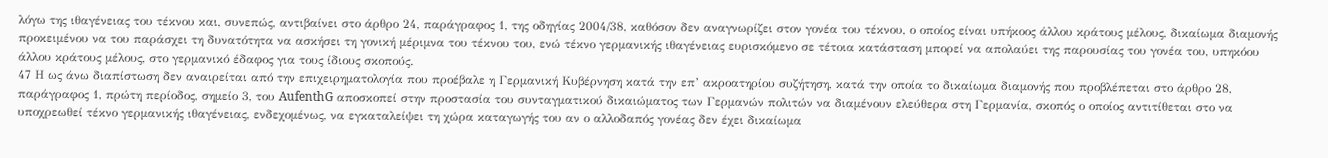λόγω της ιθαγένειας του τέκνου και, συνεπώς, αντιβαίνει στο άρθρο 24, παράγραφος 1, της οδηγίας 2004/38, καθόσον δεν αναγνωρίζει στον γονέα του τέκνου, ο οποίος είναι υπήκοος άλλου κράτους μέλους, δικαίωμα διαμονής προκειμένου να του παράσχει τη δυνατότητα να ασκήσει τη γονική μέριμνα του τέκνου του, ενώ τέκνο γερμανικής ιθαγένειας ευρισκόμενο σε τέτοια κατάσταση μπορεί να απολαύει της παρουσίας του γονέα του, υπηκόου άλλου κράτους μέλους, στο γερμανικό έδαφος για τους ίδιους σκοπούς.
47 Η ως άνω διαπίστωση δεν αναιρείται από την επιχειρηματολογία που προέβαλε η Γερμανική Κυβέρνηση κατά την επ’ ακροατηρίου συζήτηση, κατά την οποία το δικαίωμα διαμονής που προβλέπεται στο άρθρο 28, παράγραφος 1, πρώτη περίοδος, σημείο 3, του AufenthG αποσκοπεί στην προστασία του συνταγματικού δικαιώματος των Γερμανών πολιτών να διαμένουν ελεύθερα στη Γερμανία, σκοπός ο οποίος αντιτίθεται στο να υποχρεωθεί τέκνο γερμανικής ιθαγένειας, ενδεχομένως, να εγκαταλείψει τη χώρα καταγωγής του αν ο αλλοδαπός γονέας δεν έχει δικαίωμα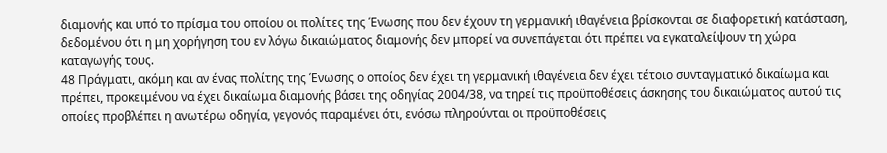διαμονής και υπό το πρίσμα του οποίου οι πολίτες της Ένωσης που δεν έχουν τη γερμανική ιθαγένεια βρίσκονται σε διαφορετική κατάσταση, δεδομένου ότι η μη χορήγηση του εν λόγω δικαιώματος διαμονής δεν μπορεί να συνεπάγεται ότι πρέπει να εγκαταλείψουν τη χώρα καταγωγής τους.
48 Πράγματι, ακόμη και αν ένας πολίτης της Ένωσης ο οποίος δεν έχει τη γερμανική ιθαγένεια δεν έχει τέτοιο συνταγματικό δικαίωμα και πρέπει, προκειμένου να έχει δικαίωμα διαμονής βάσει της οδηγίας 2004/38, να τηρεί τις προϋποθέσεις άσκησης του δικαιώματος αυτού τις οποίες προβλέπει η ανωτέρω οδηγία, γεγονός παραμένει ότι, ενόσω πληρούνται οι προϋποθέσεις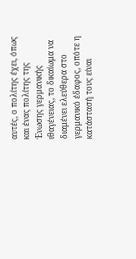αυτές, ο πολίτης έχει, όπως και ένας πολίτης της Ένωσης γερμανικής ιθαγένειας, το δικαίωμα να διαμένει ελεύθερα στο γερμανικό έδαφος, οπότε η κατάστασή τους είναι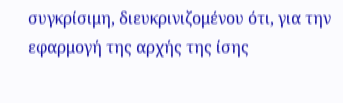συγκρίσιμη, διευκρινιζομένου ότι, για την εφαρμογή της αρχής της ίσης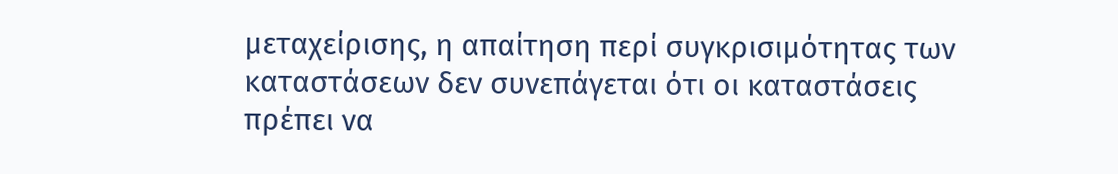μεταχείρισης, η απαίτηση περί συγκρισιμότητας των καταστάσεων δεν συνεπάγεται ότι οι καταστάσεις πρέπει να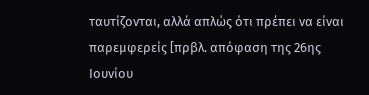ταυτίζονται, αλλά απλώς ότι πρέπει να είναι παρεμφερείς [πρβλ. απόφαση της 26ης Ιουνίου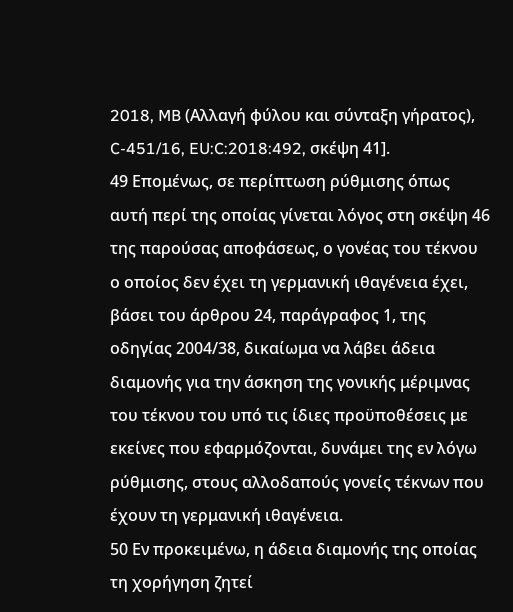2018, MB (Αλλαγή φύλου και σύνταξη γήρατος), C-451/16, EU:C:2018:492, σκέψη 41].
49 Επομένως, σε περίπτωση ρύθμισης όπως αυτή περί της οποίας γίνεται λόγος στη σκέψη 46 της παρούσας αποφάσεως, ο γονέας του τέκνου ο οποίος δεν έχει τη γερμανική ιθαγένεια έχει, βάσει του άρθρου 24, παράγραφος 1, της οδηγίας 2004/38, δικαίωμα να λάβει άδεια διαμονής για την άσκηση της γονικής μέριμνας του τέκνου του υπό τις ίδιες προϋποθέσεις με εκείνες που εφαρμόζονται, δυνάμει της εν λόγω ρύθμισης, στους αλλοδαπούς γονείς τέκνων που έχουν τη γερμανική ιθαγένεια.
50 Εν προκειμένω, η άδεια διαμονής της οποίας τη χορήγηση ζητεί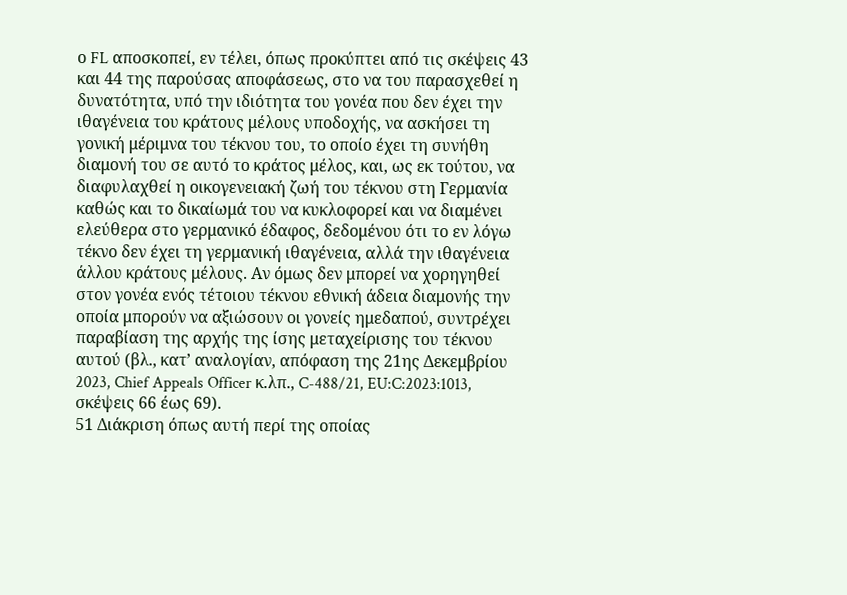ο FL αποσκοπεί, εν τέλει, όπως προκύπτει από τις σκέψεις 43 και 44 της παρούσας αποφάσεως, στο να του παρασχεθεί η δυνατότητα, υπό την ιδιότητα του γονέα που δεν έχει την ιθαγένεια του κράτους μέλους υποδοχής, να ασκήσει τη γονική μέριμνα του τέκνου του, το οποίο έχει τη συνήθη διαμονή του σε αυτό το κράτος μέλος, και, ως εκ τούτου, να διαφυλαχθεί η οικογενειακή ζωή του τέκνου στη Γερμανία καθώς και το δικαίωμά του να κυκλοφορεί και να διαμένει ελεύθερα στο γερμανικό έδαφος, δεδομένου ότι το εν λόγω τέκνο δεν έχει τη γερμανική ιθαγένεια, αλλά την ιθαγένεια άλλου κράτους μέλους. Αν όμως δεν μπορεί να χορηγηθεί στον γονέα ενός τέτοιου τέκνου εθνική άδεια διαμονής την οποία μπορούν να αξιώσουν οι γονείς ημεδαπού, συντρέχει παραβίαση της αρχής της ίσης μεταχείρισης του τέκνου αυτού (βλ., κατ’ αναλογίαν, απόφαση της 21ης Δεκεμβρίου 2023, Chief Appeals Officer κ.λπ., C-488/21, EU:C:2023:1013, σκέψεις 66 έως 69).
51 Διάκριση όπως αυτή περί της οποίας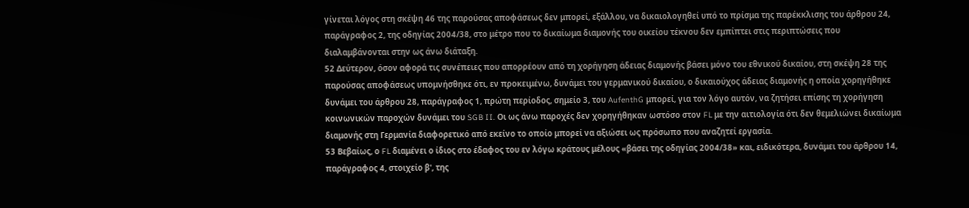γίνεται λόγος στη σκέψη 46 της παρούσας αποφάσεως δεν μπορεί, εξάλλου, να δικαιολογηθεί υπό το πρίσμα της παρέκκλισης του άρθρου 24, παράγραφος 2, της οδηγίας 2004/38, στο μέτρο που το δικαίωμα διαμονής του οικείου τέκνου δεν εμπίπτει στις περιπτώσεις που διαλαμβάνονται στην ως άνω διάταξη.
52 Δεύτερον, όσον αφορά τις συνέπειες που απορρέουν από τη χορήγηση άδειας διαμονής βάσει μόνο του εθνικού δικαίου, στη σκέψη 28 της παρούσας αποφάσεως υπομνήσθηκε ότι, εν προκειμένω, δυνάμει του γερμανικού δικαίου, ο δικαιούχος άδειας διαμονής η οποία χορηγήθηκε δυνάμει του άρθρου 28, παράγραφος 1, πρώτη περίοδος, σημείο 3, του AufenthG μπορεί, για τον λόγο αυτόν, να ζητήσει επίσης τη χορήγηση κοινωνικών παροχών δυνάμει του SGB II. Οι ως άνω παροχές δεν χορηγήθηκαν ωστόσο στον FL με την αιτιολογία ότι δεν θεμελιώνει δικαίωμα διαμονής στη Γερμανία διαφορετικό από εκείνο το οποίο μπορεί να αξιώσει ως πρόσωπο που αναζητεί εργασία.
53 Βεβαίως, ο FL διαμένει ο ίδιος στο έδαφος του εν λόγω κράτους μέλους «βάσει της οδηγίας 2004/38» και, ειδικότερα, δυνάμει του άρθρου 14, παράγραφος 4, στοιχείο β', της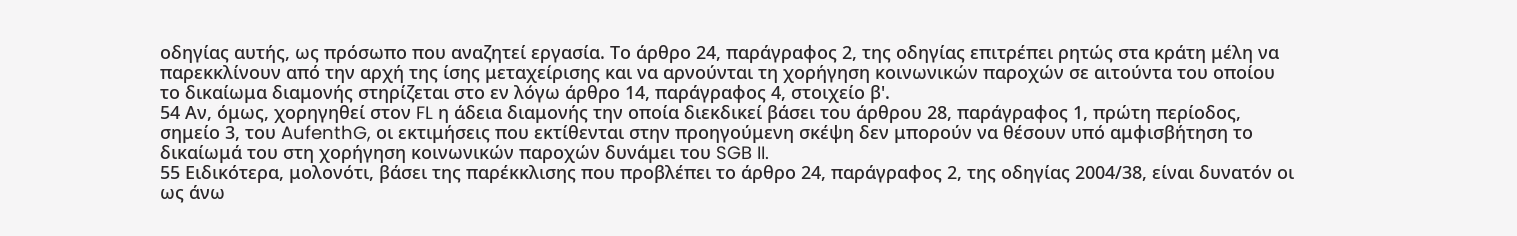οδηγίας αυτής, ως πρόσωπο που αναζητεί εργασία. Το άρθρο 24, παράγραφος 2, της οδηγίας επιτρέπει ρητώς στα κράτη μέλη να παρεκκλίνουν από την αρχή της ίσης μεταχείρισης και να αρνούνται τη χορήγηση κοινωνικών παροχών σε αιτούντα του οποίου το δικαίωμα διαμονής στηρίζεται στο εν λόγω άρθρο 14, παράγραφος 4, στοιχείο β'.
54 Αν, όμως, χορηγηθεί στον FL η άδεια διαμονής την οποία διεκδικεί βάσει του άρθρου 28, παράγραφος 1, πρώτη περίοδος, σημείο 3, του AufenthG, οι εκτιμήσεις που εκτίθενται στην προηγούμενη σκέψη δεν μπορούν να θέσουν υπό αμφισβήτηση το δικαίωμά του στη χορήγηση κοινωνικών παροχών δυνάμει του SGB II.
55 Ειδικότερα, μολονότι, βάσει της παρέκκλισης που προβλέπει το άρθρο 24, παράγραφος 2, της οδηγίας 2004/38, είναι δυνατόν οι ως άνω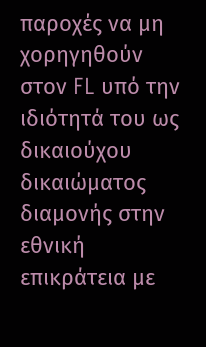παροχές να μη χορηγηθούν στον FL υπό την ιδιότητά του ως δικαιούχου δικαιώματος διαμονής στην εθνική επικράτεια με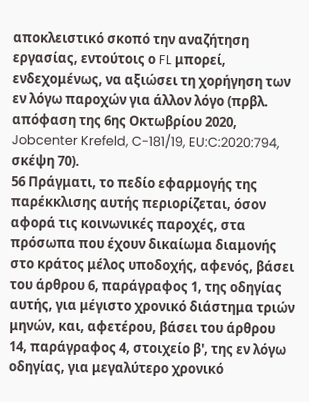αποκλειστικό σκοπό την αναζήτηση εργασίας, εντούτοις ο FL μπορεί, ενδεχομένως, να αξιώσει τη χορήγηση των εν λόγω παροχών για άλλον λόγο (πρβλ. απόφαση της 6ης Οκτωβρίου 2020, Jobcenter Krefeld, C-181/19, EU:C:2020:794, σκέψη 70).
56 Πράγματι, το πεδίο εφαρμογής της παρέκκλισης αυτής περιορίζεται, όσον αφορά τις κοινωνικές παροχές, στα πρόσωπα που έχουν δικαίωμα διαμονής στο κράτος μέλος υποδοχής, αφενός, βάσει του άρθρου 6, παράγραφος 1, της οδηγίας αυτής, για μέγιστο χρονικό διάστημα τριών μηνών, και, αφετέρου, βάσει του άρθρου 14, παράγραφος 4, στοιχείο β', της εν λόγω οδηγίας, για μεγαλύτερο χρονικό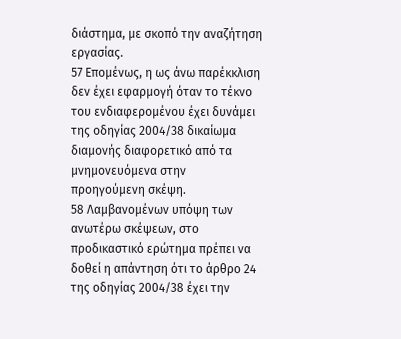διάστημα, με σκοπό την αναζήτηση εργασίας.
57 Επομένως, η ως άνω παρέκκλιση δεν έχει εφαρμογή όταν το τέκνο του ενδιαφερομένου έχει δυνάμει της οδηγίας 2004/38 δικαίωμα διαμονής διαφορετικό από τα μνημονευόμενα στην προηγούμενη σκέψη.
58 Λαμβανομένων υπόψη των ανωτέρω σκέψεων, στο προδικαστικό ερώτημα πρέπει να δοθεί η απάντηση ότι το άρθρο 24 της οδηγίας 2004/38 έχει την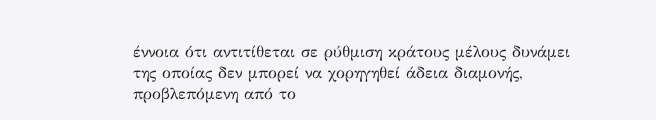έννοια ότι αντιτίθεται σε ρύθμιση κράτους μέλους δυνάμει της οποίας δεν μπορεί να χορηγηθεί άδεια διαμονής, προβλεπόμενη από το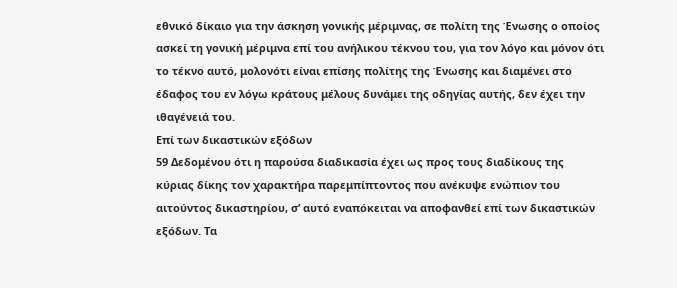εθνικό δίκαιο για την άσκηση γονικής μέριμνας, σε πολίτη της Ένωσης ο οποίος ασκεί τη γονική μέριμνα επί του ανήλικου τέκνου του, για τον λόγο και μόνον ότι το τέκνο αυτό, μολονότι είναι επίσης πολίτης της Ένωσης και διαμένει στο έδαφος του εν λόγω κράτους μέλους δυνάμει της οδηγίας αυτής, δεν έχει την ιθαγένειά του.
Επί των δικαστικών εξόδων
59 Δεδομένου ότι η παρούσα διαδικασία έχει ως προς τους διαδίκους της κύριας δίκης τον χαρακτήρα παρεμπίπτοντος που ανέκυψε ενώπιον του αιτούντος δικαστηρίου, σ’ αυτό εναπόκειται να αποφανθεί επί των δικαστικών εξόδων. Τα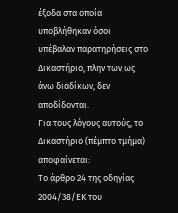έξοδα στα οποία υποβλήθηκαν όσοι υπέβαλαν παρατηρήσεις στο Δικαστήριο, πλην των ως άνω διαδίκων, δεν αποδίδονται.
Για τους λόγους αυτούς, το Δικαστήριο (πέμπτο τμήμα) αποφαίνεται:
Το άρθρο 24 της οδηγίας 2004/38/ΕΚ του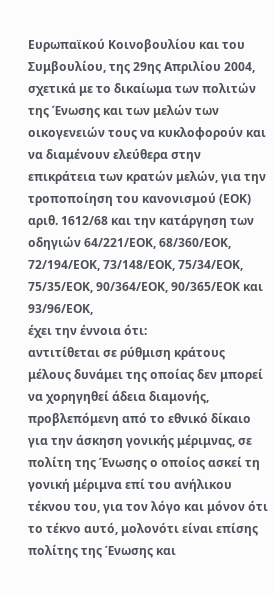Ευρωπαϊκού Κοινοβουλίου και του Συμβουλίου, της 29ης Απριλίου 2004, σχετικά με το δικαίωμα των πολιτών της Ένωσης και των μελών των οικογενειών τους να κυκλοφορούν και να διαμένουν ελεύθερα στην επικράτεια των κρατών μελών, για την τροποποίηση του κανονισμού (ΕΟΚ) αριθ. 1612/68 και την κατάργηση των οδηγιών 64/221/ΕΟΚ, 68/360/ΕΟΚ, 72/194/ΕΟΚ, 73/148/ΕΟΚ, 75/34/ΕΟΚ, 75/35/ΕΟΚ, 90/364/ΕΟΚ, 90/365/ΕΟΚ και 93/96/ΕΟΚ,
έχει την έννοια ότι:
αντιτίθεται σε ρύθμιση κράτους μέλους δυνάμει της οποίας δεν μπορεί να χορηγηθεί άδεια διαμονής, προβλεπόμενη από το εθνικό δίκαιο για την άσκηση γονικής μέριμνας, σε πολίτη της Ένωσης ο οποίος ασκεί τη γονική μέριμνα επί του ανήλικου τέκνου του, για τον λόγο και μόνον ότι το τέκνο αυτό, μολονότι είναι επίσης πολίτης της Ένωσης και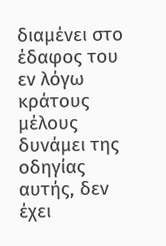διαμένει στο έδαφος του εν λόγω κράτους μέλους δυνάμει της οδηγίας αυτής, δεν έχει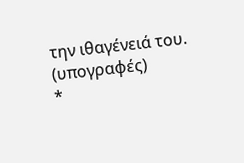την ιθαγένειά του.
(υπογραφές)
*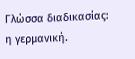Γλώσσα διαδικασίας: η γερμανική.